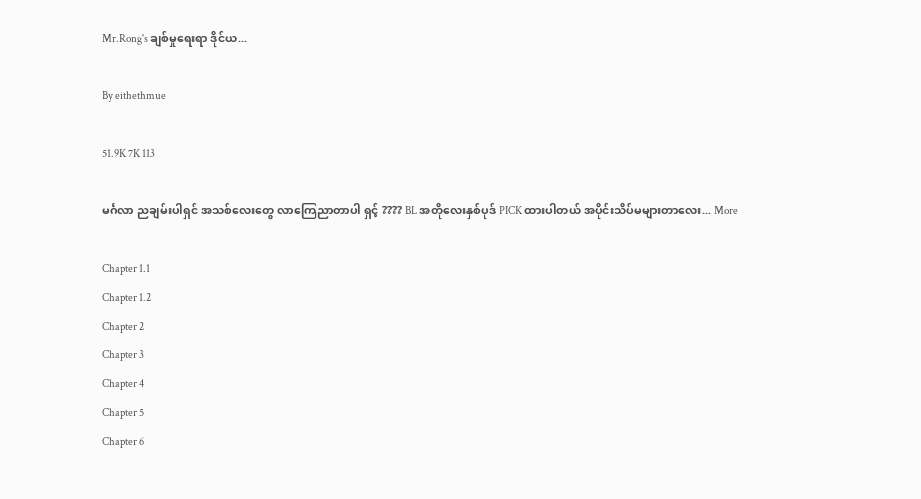Mr.Rong's ချစ်မှုရေးရာ ဒိုင်ယ...

By eithethmue

51.9K 7K 113

မင်္ဂလာ ညချမ်းပါရှင် အသစ်လေးတွေ လာကြေညာတာပါ ရှင့် ???? BL အတိုလေးနှစ်ပုဒ် PICK ထားပါတယ် အပိုင်းသိပ်မများတာလေး... More

Chapter 1.1
Chapter 1.2
Chapter 2
Chapter 3
Chapter 4
Chapter 5
Chapter 6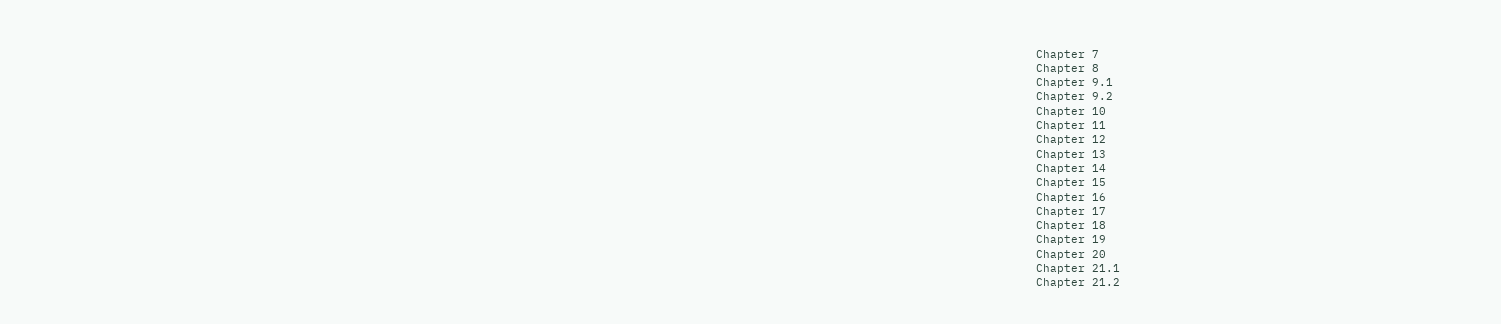Chapter 7
Chapter 8
Chapter 9.1
Chapter 9.2
Chapter 10
Chapter 11
Chapter 12
Chapter 13
Chapter 14
Chapter 15
Chapter 16
Chapter 17
Chapter 18
Chapter 19
Chapter 20
Chapter 21.1
Chapter 21.2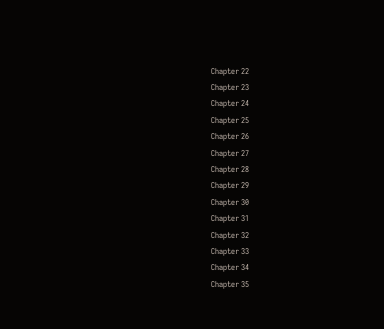Chapter 22
Chapter 23
Chapter 24
Chapter 25
Chapter 26
Chapter 27
Chapter 28
Chapter 29
Chapter 30
Chapter 31
Chapter 32
Chapter 33
Chapter 34
Chapter 35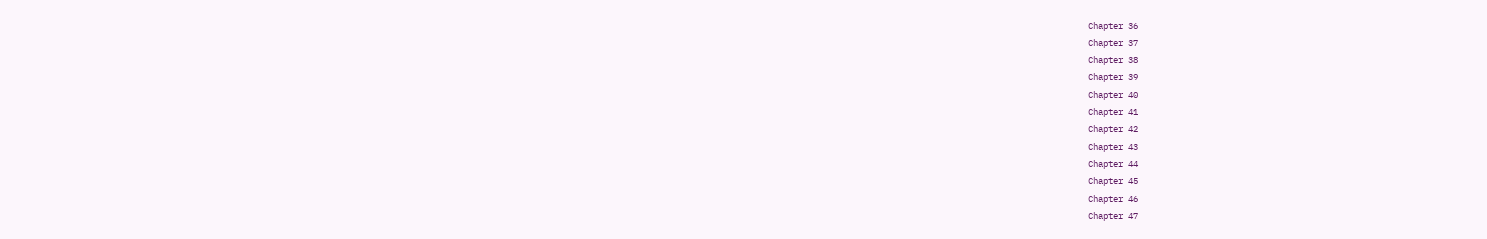Chapter 36
Chapter 37
Chapter 38
Chapter 39
Chapter 40
Chapter 41
Chapter 42
Chapter 43
Chapter 44
Chapter 45
Chapter 46
Chapter 47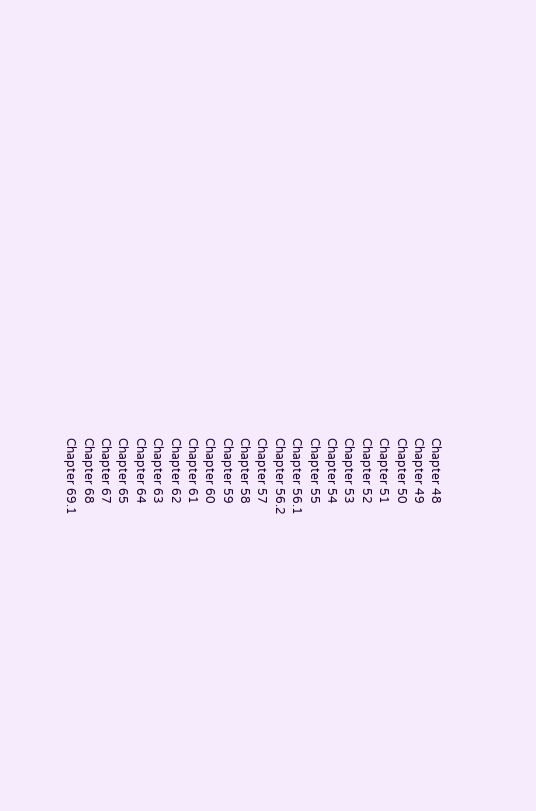Chapter 48
Chapter 49
Chapter 50
Chapter 51
Chapter 52
Chapter 53
Chapter 54
Chapter 55
Chapter 56.1
Chapter 56.2
Chapter 57
Chapter 58
Chapter 59
Chapter 60
Chapter 61
Chapter 62
Chapter 63
Chapter 64
Chapter 65
Chapter 67
Chapter 68
Chapter 69.1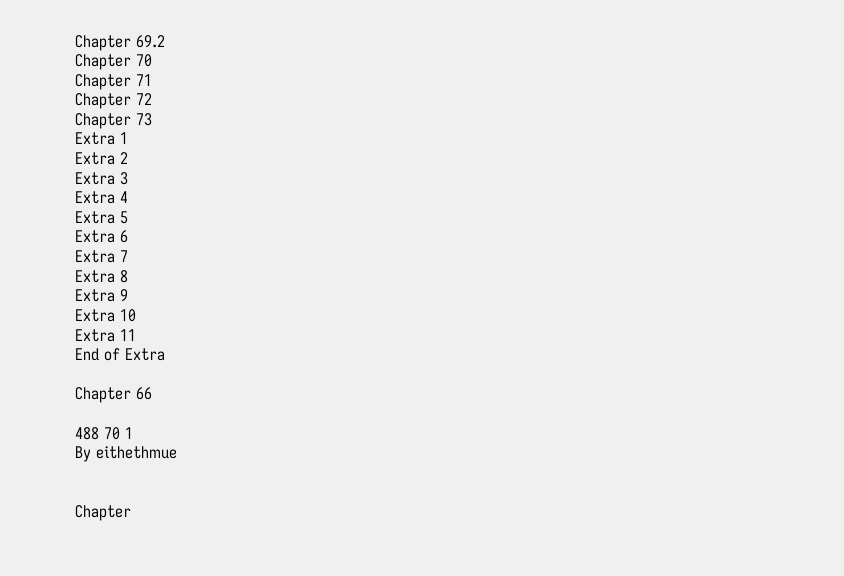Chapter 69.2
Chapter 70
Chapter 71
Chapter 72
Chapter 73
Extra 1
Extra 2
Extra 3
Extra 4
Extra 5
Extra 6
Extra 7
Extra 8
Extra 9
Extra 10
Extra 11
End of Extra

Chapter 66

488 70 1
By eithethmue


Chapter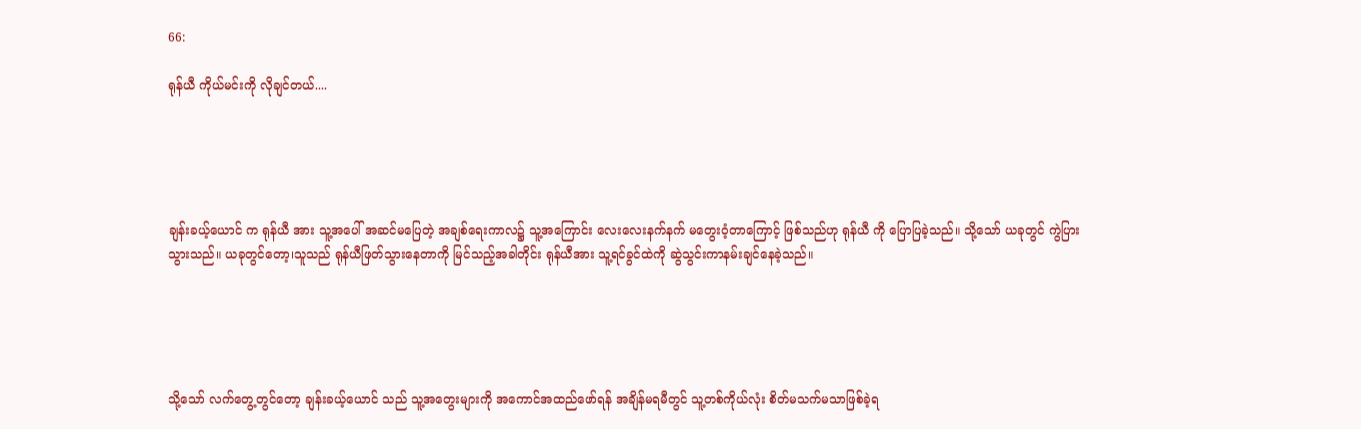66:

ရုန်ယီ ကိုယ်မင်းကို လိုချင်တယ်....





ချန်းခယ့်ယောင် က ရုန်ယီ အား သူ့အပေါ် အဆင်မပြေတဲ့ အချစ်ရေးကာလ၌ သူ့အကြောင်း လေးလေးနက်နက် မတွေးဝံ့တာကြောင့် ဖြစ်သည်ဟု ရုန်ယီ ကို ပြောပြခဲ့သည်။ သို့သော် ယခုတွင် ကွဲပြားသွားသည်။ ယခုတွင်တော့၊သူသည် ရုန်ယီဖြတ်သွားနေတာကို မြင်သည့်အခါတိုင်း ရုန်ယီအား သူ့ရင်ခွင်ထဲကို ဆွဲသွင်းကာနမ်းချင်နေခဲ့သည်။





သို့သော် လက်တွေ့တွင်တော့ ချန်းခယ့်ယောင် သည် သူ့အတွေးများကို အကောင်အထည်ဖော်ရန် အချိန်မရမီတွင် သူ့တစ်ကိုယ်လုံး စိတ်မသက်မသာဖြစ်ခဲ့ရ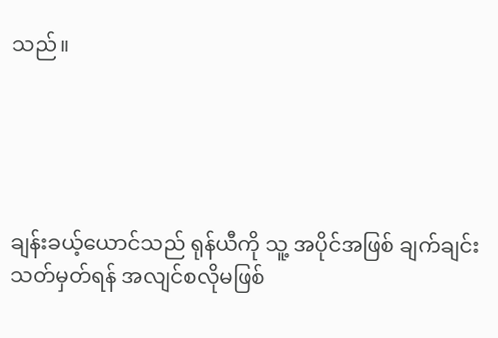သည်။





ချန်းခယ့်ယောင်သည် ရုန်ယီကို သူ့ အပိုင်အဖြစ် ချက်ချင်းသတ်မှတ်ရန် အလျင်စလိုမဖြစ်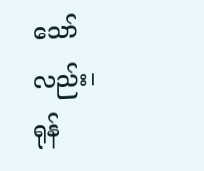သော်လည်း၊ ရုန်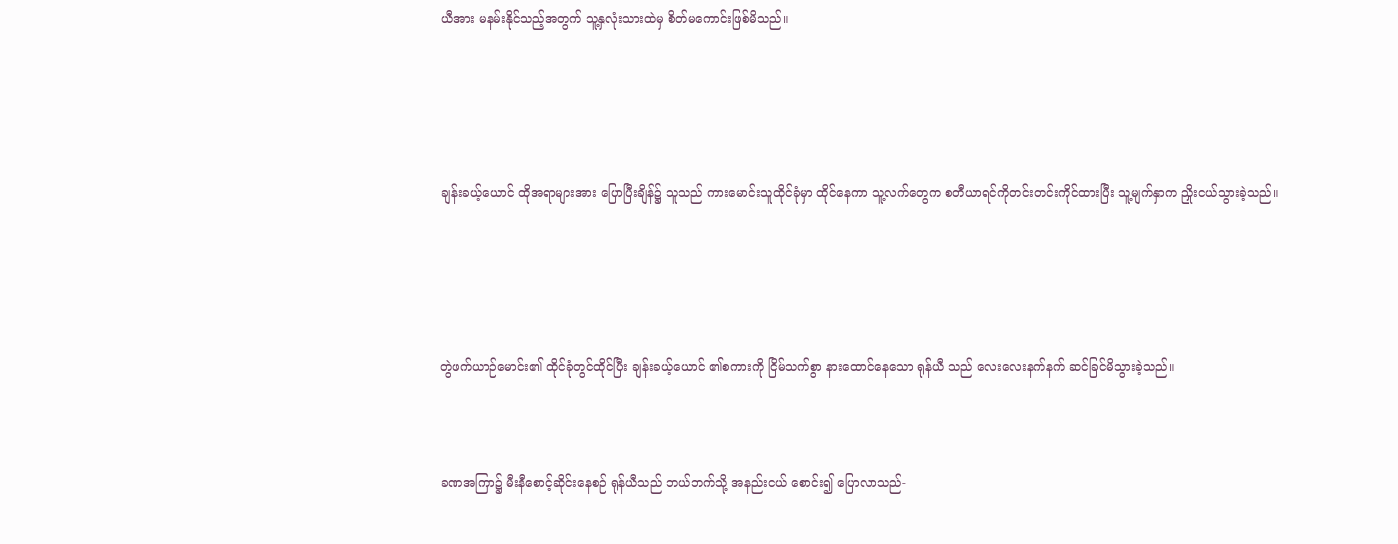ယီအား မနမ်းနိုင်သည့်အတွက် သူ့နှလုံးသားထဲမှ စိတ်မကောင်းဖြစ်မိသည်။





ချန်းခယ့်ယောင် ထိုအရာများအား ပြောပြီးချိန်၌ သူသည် ကားမောင်းသူထိုင်ခုံမှာ ထိုင်နေကာ သူ့လက်တွေက စတီယာရင်ကိုတင်းတင်းကိုင်ထားပြီး သူ့မျက်နှာက ညှိုးငယ်သွားခဲ့သည်။





တွဲဖက်ယာဉ်မောင်း၏ ထိုင်ခုံတွင်ထိုင်ပြီး ချန်းခယ့်ယောင် ၏စကားကို ငြိမ်သက်စွာ နားထောင်နေသော ရုန်ယီ သည် လေးလေးနက်နက် ဆင်ခြင်မိသွားခဲ့သည်။



ခဏအကြာ၌ မီးနီစောင့်ဆိုင်းနေစဉ် ရုန်ယီသည် ဘယ်ဘက်သို့ အနည်းငယ် စောင်း၍ ပြောလာသည်-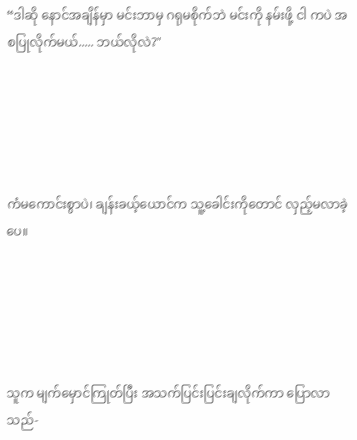“ဒါဆို နောင်အချိန်မှာ မင်းဘာမှ ဂရုမစိုက်ဘဲ မင်းကို နမ်းဖို့ ငါ ကပဲ အစပြုလိုက်မယ်..... ဘယ်လိုလဲ?"





ကံမကောင်းစွာပဲ၊ ချန်းခယ့်ယောင်က သူ့ခေါင်းကိုတောင် လှည့်မလာခဲ့ပေ။





သူက မျက်မှောင်ကြုတ်ပြီး အသက်ပြင်းပြင်းချလိုက်ကာ ပြောလာသည်-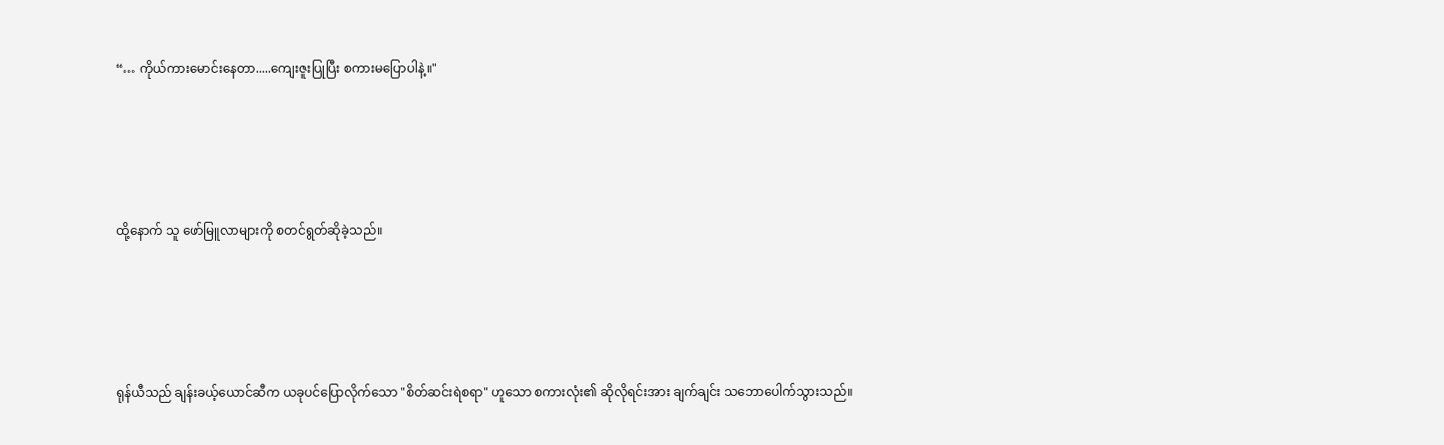“… ကိုယ်ကားမောင်းနေတာ.....ကျေးဇူးပြုပြီး စကားမပြောပါနဲ့။"





ထို့နောက် သူ ဖော်မြူလာများကို စတင်ရွတ်ဆိုခဲ့သည်။





ရုန်ယီသည် ချန်းခယ့်ယောင်ဆီက ယခုပင်ပြောလိုက်သော "စိတ်ဆင်းရဲစရာ" ဟူသော စကားလုံး၏ ဆိုလိုရင်းအား ချက်ချင်း သဘောပေါက်သွားသည်။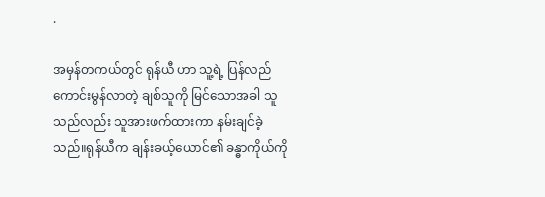.

အမှန်တကယ်တွင် ရုန်ယီ ဟာ သူ့ရဲ့ ပြန်လည်ကောင်းမွန်လာတဲ့ ချစ်သူကို မြင်သောအခါ သူသည်လည်း သူအားဖက်ထားကာ နမ်းချင်ခဲ့သည်။ရုန်ယီက ချန်းခယ့်ယောင်၏ ခန္ဓာကိုယ်ကို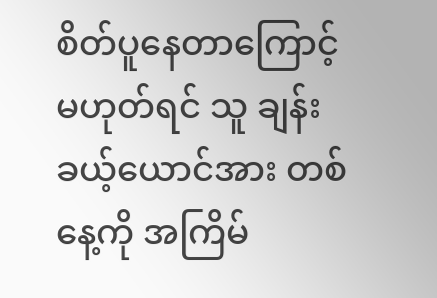စိတ်ပူနေတာကြောင့် မဟုတ်ရင် သူ ချန်းခယ့်ယောင်အား တစ်နေ့ကို အကြိမ်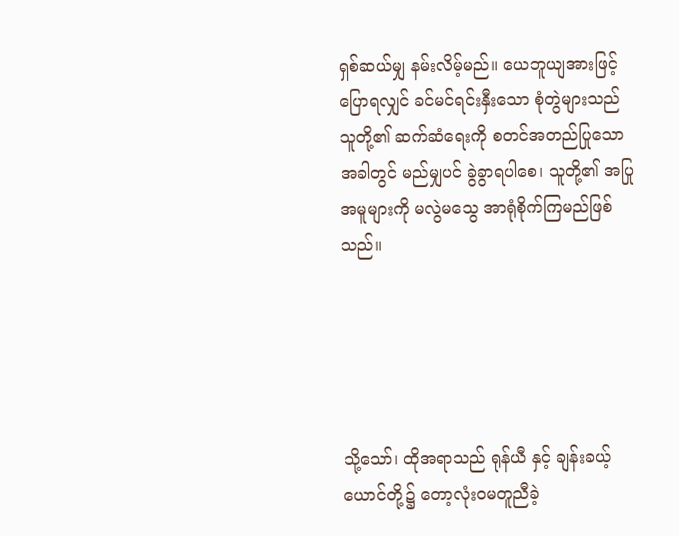ရှစ်ဆယ်မျှ နမ်းလိမ့်မည်။ ယေဘူယျအားဖြင့် ပြောရလျှင် ခင်မင်ရင်းနှီးသော စုံတွဲများသည် သူတို့၏ ဆက်ဆံရေးကို စတင်အတည်ပြုသောအခါတွင် မည်မျှပင် ခွဲခွာရပါစေ၊ သူတို့၏ အပြုအမူများကို မလွဲမသွေ အာရုံစိုက်ကြမည်ဖြစ်သည်။





သို့သော်၊ ထိုအရာသည် ရုန်ယီ နှင့် ချန်းခယ့်ယောင်တို့၌ တော့လုံးဝမတူညီခဲ့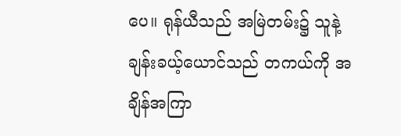ပေ။ ရုန်ယီသည် အမြဲတမ်း၌ သူနဲ့ ချန်းခယ့်ယောင်သည် တကယ်ကို အချိန်အကြာ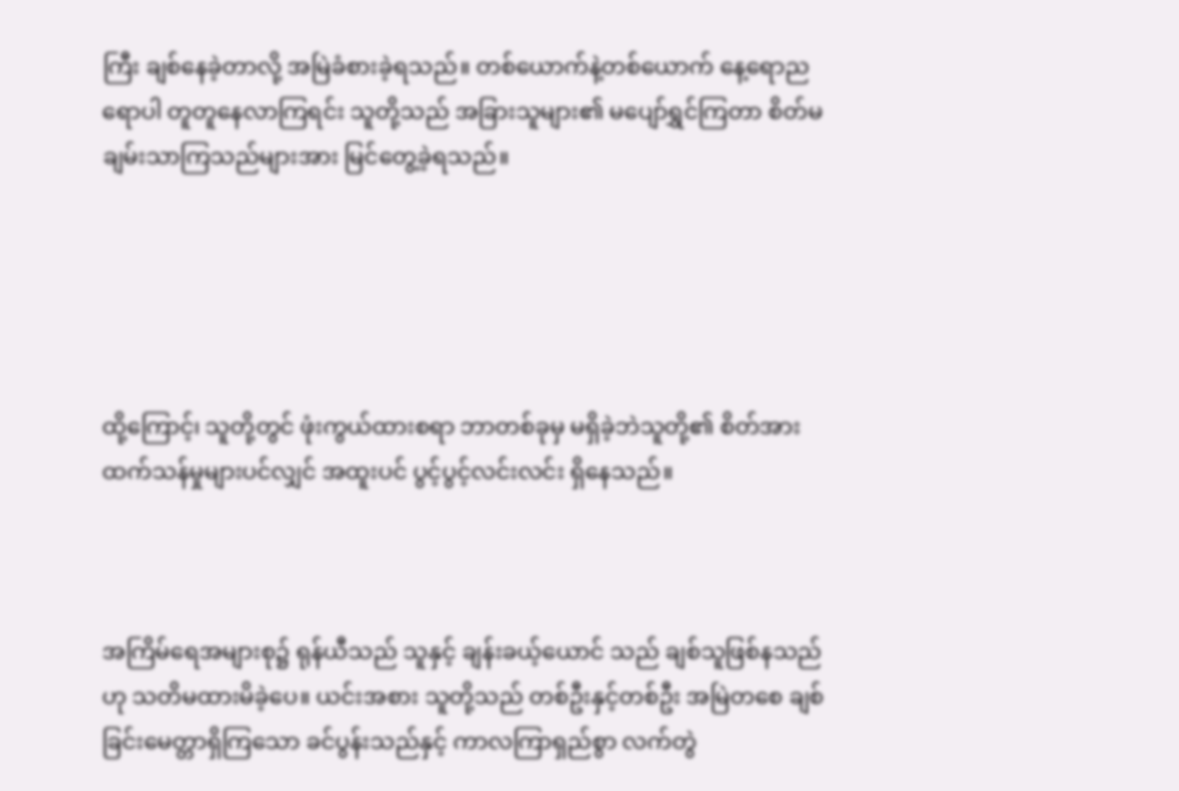ကြီး ချစ်နေခဲ့တာလို့ အမြဲခံစားခဲ့ရသည်။ တစ်ယောက်နဲ့တစ်ယောက် နေ့ရောညရောပါ တူတူနေလာကြရင်း သူတို့သည် အခြားသူများ၏ မပျော်ရွှင်ကြတာ စိတ်မချမ်းသာကြသည်များအား မြင်တွေ့ခဲ့ရသည်။





ထို့ကြောင့်၊ သူတို့တွင် ဖုံးကွယ်ထားစရာ ဘာတစ်ခုမှ မရှိခဲ့ဘဲသူတို့၏ စိတ်အားထက်သန်မှုများပင်လျှင် အထူးပင် ပွင့်ပွင့်လင်းလင်း ရှိနေသည်။



အကြိမ်ရေအများစု၌ ရုန်ယီသည် သူနှင့် ချန်းခယ့်ယောင် သည် ချစ်သူဖြစ်နသည်ဟု သတိမထားမိခဲ့ပေ။ ယင်းအစား သူတို့သည် တစ်ဦးနှင့်တစ်ဦး အမြဲတစေ ချစ်ခြင်းမေတ္တာရှိကြသော ခင်ပွန်းသည်နှင့် ကာလကြာရှည်စွာ လက်တွဲ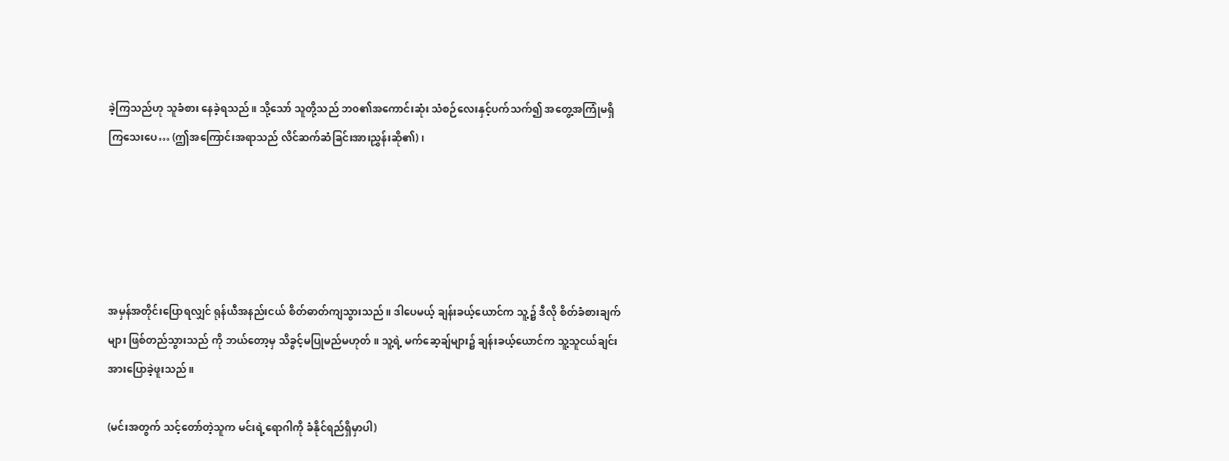ခဲ့ကြသည်ဟု သူခံစား‌ နေခဲ့ရသည်။ သို့သော် သူတို့သည် ဘ၀၏အကောင်းဆုံး သံစဉ်လေးနှင့်ပက်သက်၍ အတွေ့အကြုံမရှိကြသေးပေ… (ဤအကြောင်းအရာသည် လိင်ဆက်ဆံခြင်းအားညွှန်းဆို၏)၊





အမှန်အတိုင်းပြောရလျှင် ရုန်ယီအနည်းငယ် စိတ်ဓာတ်ကျသွားသည်။ ဒါပေမယ့် ချန်းခယ့်ယောင်က သူ့၌ ဒီလို စိတ်ခံစားချက်များ ဖြစ်တည်သွားသည် ကို ဘယ်တော့မှ သိခွင့်မပြုမည်မဟုတ်။ သူ့ရဲ့ မက်ဆေ့ချ်များ၌ ချန်းခယ့်ယောင်က သူ့သူငယ်ချင်းအားပြောခဲ့ဖူးသည်။

(မင်းအတွက် သင့်တော်တဲ့သူက မင်းရဲ့ရောဂါကို ခံနိုင်ရည်ရှိမှာပါ)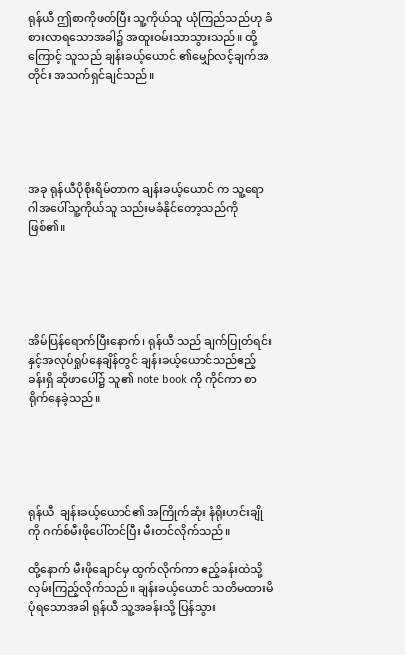ရုန်ယီ ဤစာကိုဖတ်ပြီး သူ့ကိုယ်သူ ယုံကြည်သည်ဟု ခံစားလာရသောအခါ၌ အထူးဝမ်းသာသွားသည်။ ထို့ကြောင့် သူသည် ချန်းခယ့်ယောင် ၏မျှော်လင့်ချက်အတိုင်း အသက်ရှင်ချင်သည်။





အခု ရုန်ယီပိုစိုးရိမ်တာက ချန်းခယ့်ယောင် က သူ့ရောဂါအပေါ်သူ့ကိုယ်သူ သည်းမခံနိုင်တော့သည်ကိုဖြစ်၏။





အိမ်ပြန်ရောက်ပြီးနောက်၊ ရုန်ယီ သည် ချက်ပြုတ်ရင်းနှင့်အလုပ်ရှုပ်နေချိန်တွင် ချန်းခယ့်ယောင်သည်ဧည့်ခန်းရှိ ဆိုဖာပေါ်၌ သူ၏ note book ကို ကိုင်ကာ စာရိုက်နေခဲ့သည်။





ရုန်ယီ  ချန်းခယ့်ယောင်၏ အကြိုက်ဆုံး နံရိုးဟင်းချိုကို ဂက်စ်မီးဖိုပေါ်တင်ပြီး မီးတင်လိုက်သည်။

ထို့နောက် မီးဖိုချောင်မှ ထွက်လိုက်ကာ ဧည့်ခန်းထဲသို့ လှမ်းကြည့်လိုက်သည်။ ချန်းခယ့်ယောင် သတိမထားမိပုံ‌ရသောအခါ ရုန်ယီ သူ့အခန်းသို့ ပြန်သွား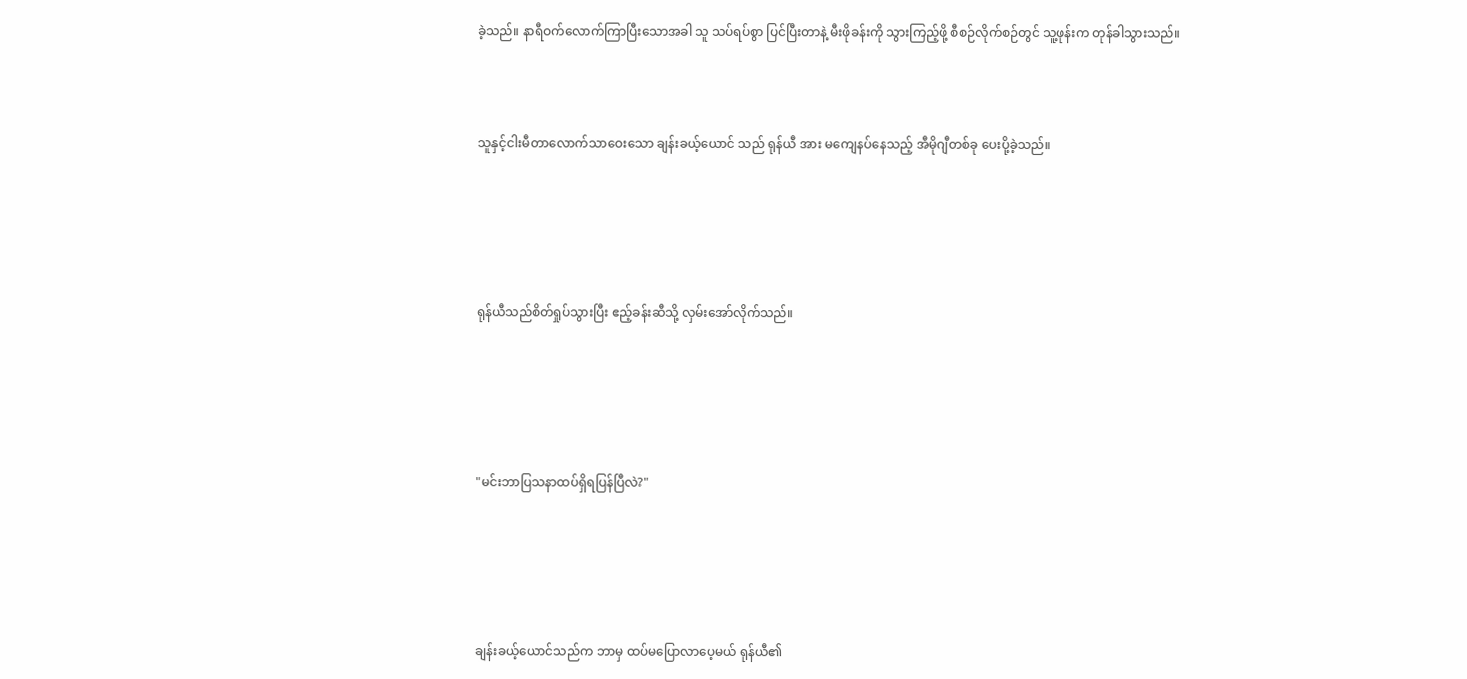ခဲ့သည်။ နာရီဝက်လောက်ကြာပြီးသောအခါ သူ သပ်ရပ်စွာ ပြင်ပြီးတာနဲ့ မီးဖိုခန်းကို သွားကြည့်ဖို့ စီစဉ်လိုက်စဉ်တွင် သူ့ဖုန်းက တုန်ခါသွားသည်။



သူနှင့်ငါးမီတာလောက်သာဝေးသော ချန်းခယ့်ယောင် သည် ရုန်ယီ အား မကျေနပ်နေသည့် အီမိုဂျီတစ်ခု ပေးပို့ခဲ့သည်။





ရုန်ယီသည်စိတ်ရှုပ်သွားပြီး ဧည့်ခန်းဆီသို့ လှမ်းအော်လိုက်သည်။





"မင်းဘာပြသနာထပ်ရှိရပြန်ပြီလဲ?"





ချန်းခယ့်ယောင်သည်က ဘာမှ ထပ်မပြောလာပေ့မယ် ရုန်ယီ၏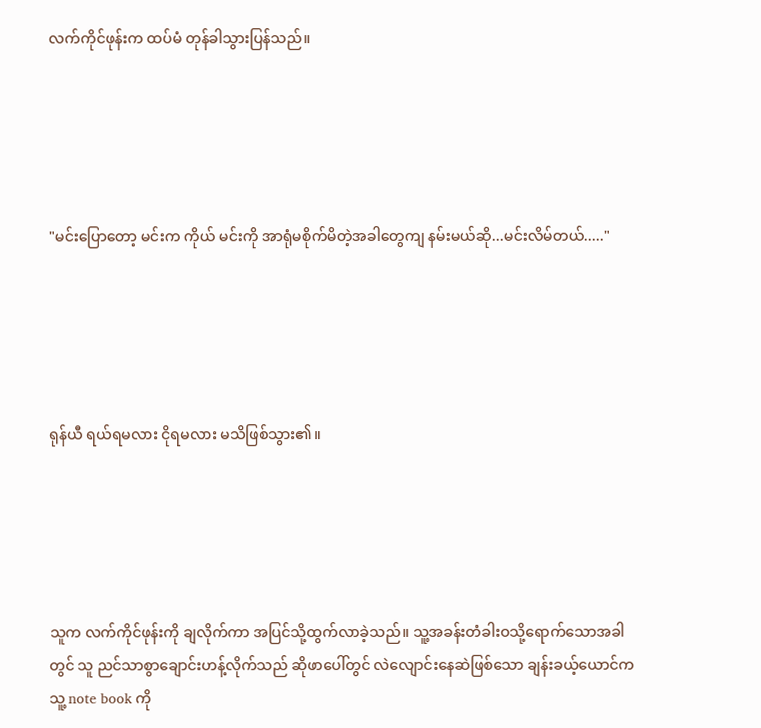လက်ကိုင်ဖုန်းက ထပ်မံ တုန်ခါသွားပြန်သည်။





"မင်းပြောတော့ မင်းက ကိုယ် မင်းကို အာရုံမစိုက်မိတဲ့အခါတွေကျ နမ်းမယ်ဆို...မင်းလိမ်တယ်....."





ရုန်ယီ ရယ်ရမလား ငိုရမလား မသိဖြစ်သွား၏။





သူက လက်ကိုင်ဖုန်းကို ချလိုက်ကာ အပြင်သို့ထွက်လာခဲ့သည်။ သူ့အခန်းတံခါးဝသို့ရောက်သောအခါတွင် သူ ညင်သာစွာချောင်းဟန့်လိုက်သည် ဆိုဖာပေါ်တွင် လဲလျောင်းနေဆဲဖြစ်သော ချန်းခယ့်ယောင်က သူ့ note book ကို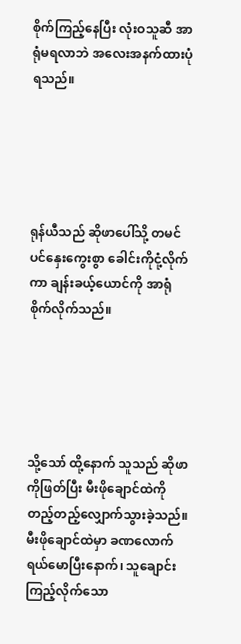စိုက်ကြည့်နေပြီး လုံးဝသူ‌ဆီ အာရုံမရလာဘဲ အလေးအနက်ထားပုံရသည်။





ရုန်ယီသည် ဆိုဖာပေါ်သို့ တမင်ပင်နှေးကွေးစွာ ခေါင်းကိုငုံ့လိုက်ကာ ချန်းခယ့်ယောင်ကို အာရုံစိုက်လိုက်သည်။





သို့သော် ထို့နောက် သူသည် ဆိုဖာကိုဖြတ်ပြီး မီးဖိုချောင်ထဲကို တည့်တည့်လျှောက်သွားခဲ့သည်။ မီးဖိုချောင်ထဲမှာ ခဏလောက် ရယ်မောပြီးနောက်၊ သူချောင်းကြည့်လိုက်သော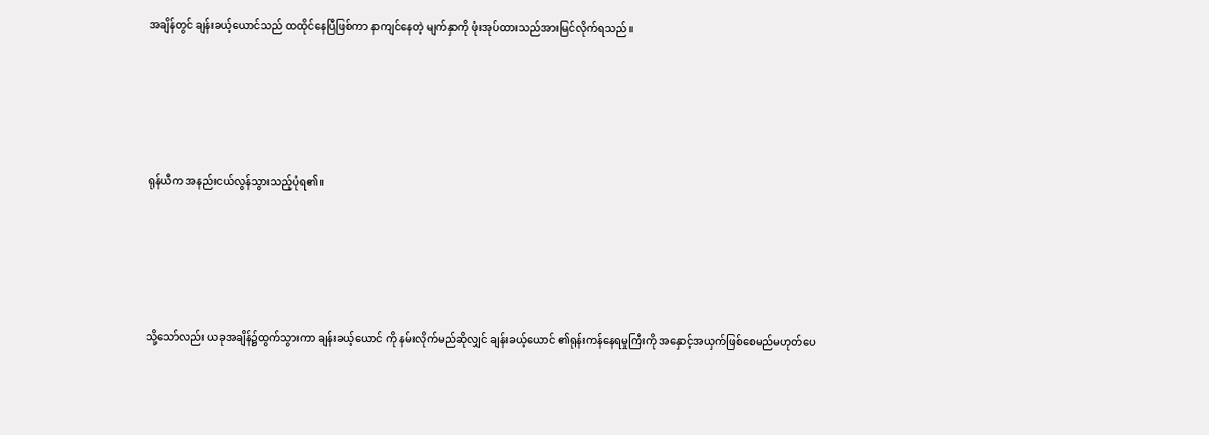အချိန်တွင် ချန်းခယ့်ယောင်သည် ထထိုင်နေပြီဖြစ်ကာ နာကျင်နေတဲ့ မျက်နှာကို ဖုံးအုပ်ထားသည်အားမြင်လိုက်ရသည်။





ရုန်ယီက အနည်းငယ်လွန်သွားသည့်ပုံရ‌၏။





သို့သော်လည်း ယခုအချိန်၌ထွက်သွားကာ ချန်းခယ့်ယောင် ကို နမ်းလိုက်မည်ဆိုလျှင် ချန်းခယ့်ယောင် ၏ရုန်းကန်နေရမှုကြီးကို အနှောင့်အယှက်ဖြစ်စေမည်မဟုတ်ပေ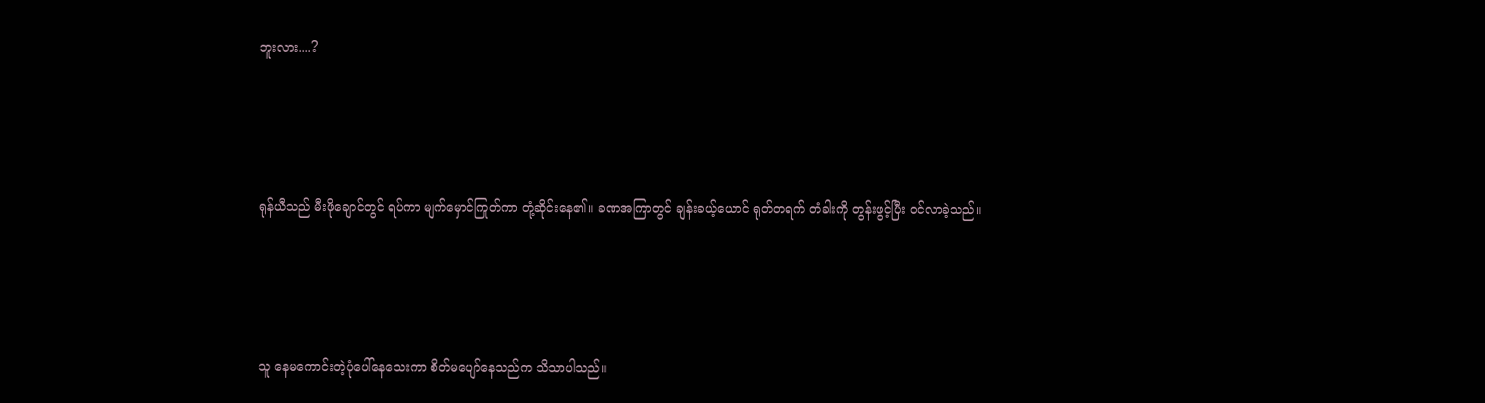ဘူးလား....?





ရုန်ယီသည် မီးဖိုချောင်တွင် ရပ်ကာ မျက်မှောင်ကြုတ်ကာ တုံ့ဆိုင်းနေ၏။ ခဏအကြာတွင် ချန်းခယ့်ယောင် ရုတ်တရက် တံခါးကို တွန်းဖွင့်ပြီး ဝင်လာခဲ့သည်။





သူ နေမကောင်းတဲ့ပုံပေါ်နေသေးကာ စိတ်မပျော်နေသည်က သိသာပါသည်။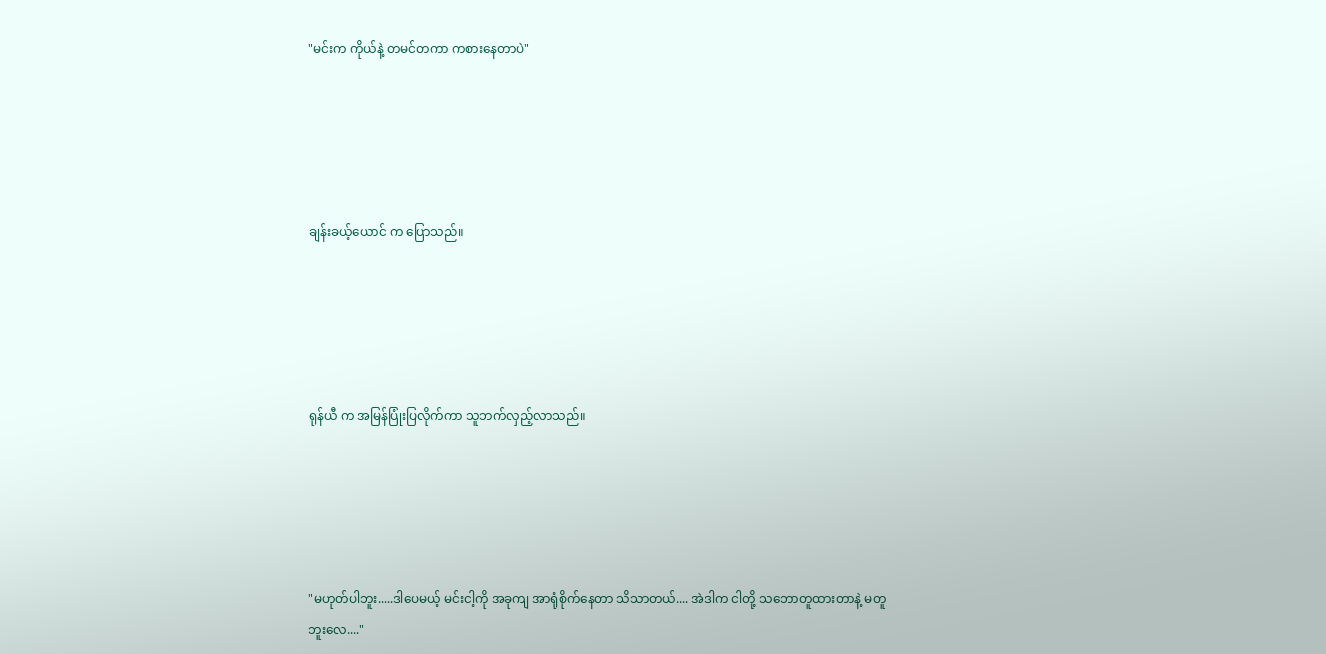"မင်းက ကိုယ်နဲ့ တမင်တကာ ကစားနေတာပဲ"





ချန်းခယ့်ယောင် က ပြောသည်။





ရုန်ယီ က အမြန်ပြုံးပြလိုက်ကာ သူဘက်လှည့်လာသည်။





"မဟုတ်ပါဘူး.....ဒါပေမယ့် မင်းငါ့ကို အခုကျ အာရုံစိုက်နေတာ သိသာတယ်.... အဲဒါက ငါတို့ သဘောတူထားတာနဲ့ မတူဘူးလေ...."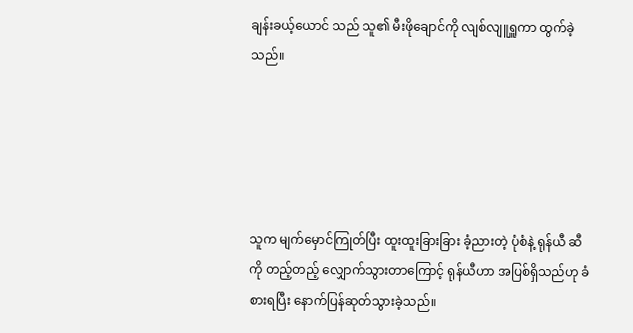ချန်းခယ့်ယောင် သည် သူ၏ မီးဖိုချောင်ကို လျစ်လျူရှူကာ ထွက်ခဲ့သည်။





သူက မျက်မှောင်ကြုတ်ပြီး ထူးထူးခြားခြား ခံ့ညားတဲ့ ပုံစံနဲ့ ရုန်ယီ ဆီကို တည့်တည့် လျှောက်သွားတာကြောင့် ရုန်ယီဟာ အပြစ်ရှိသည်ဟု ခံစားရပြီး နောက်ပြန်ဆုတ်သွားခဲ့သည်။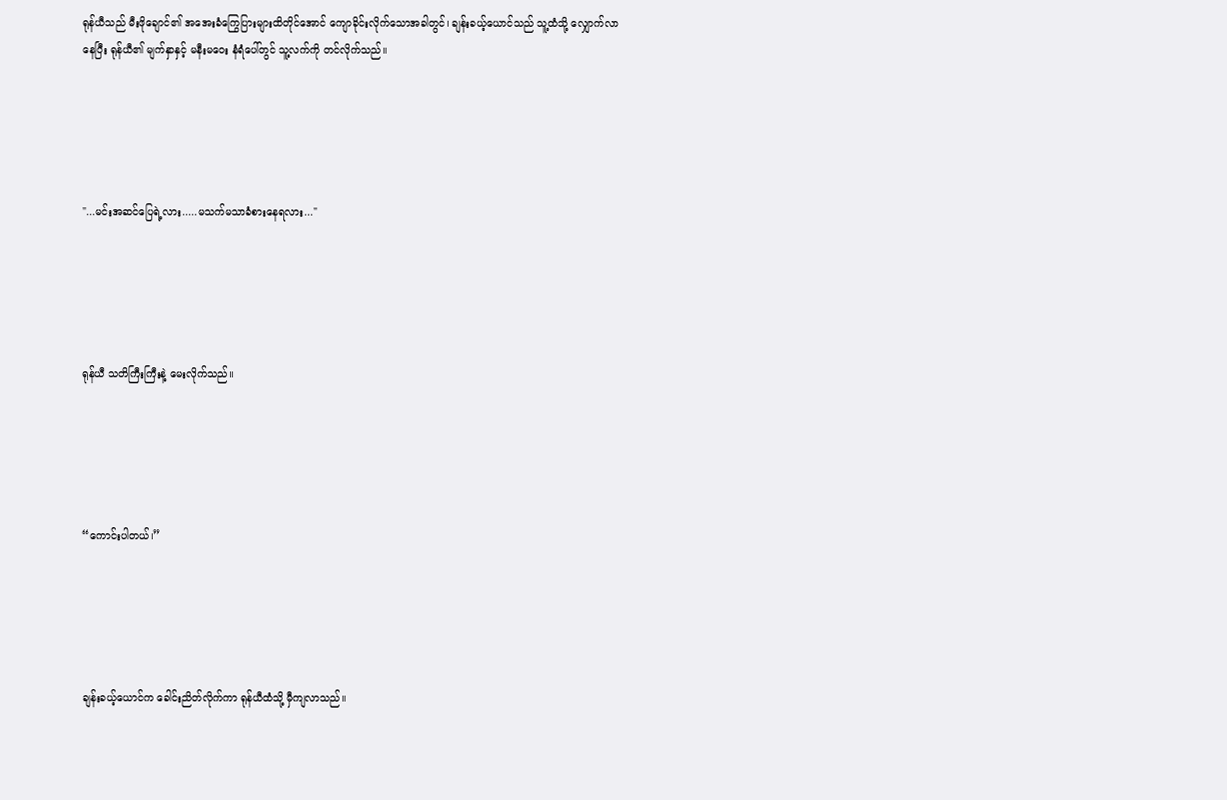ရုန်ယီသည် မီးဖိုချောင်၏ အအေးခံကြွေပြားများထိတိုင်အောင် ကျောခိုင်းလိုက်သောအခါတွင်၊ ချန်းခယ့်ယောင်သည် သူ့ထံသို့ လျှောက်လာ‌ နေပြီး ရုန်ယီ၏ မျက်နှာနှင့် မနီးမဝေး နံရံပေါ်တွင် သူ့လက်ကို တင်လိုက်သည်။





"...မင်းအဆင်ပြေရဲ့လား.....မသက်မသာခံစားနေရလား..."





ရုန်ယီ သတိကြီးကြီးနဲ့ မေးလိုက်သည်။





“ကောင်းပါတယ်၊”





ချန်းခယ့်ယောင်က ခေါင်းညိတ်လိုက်ကာ ရုန်ယီထံသို့ မှီကျလာသည်။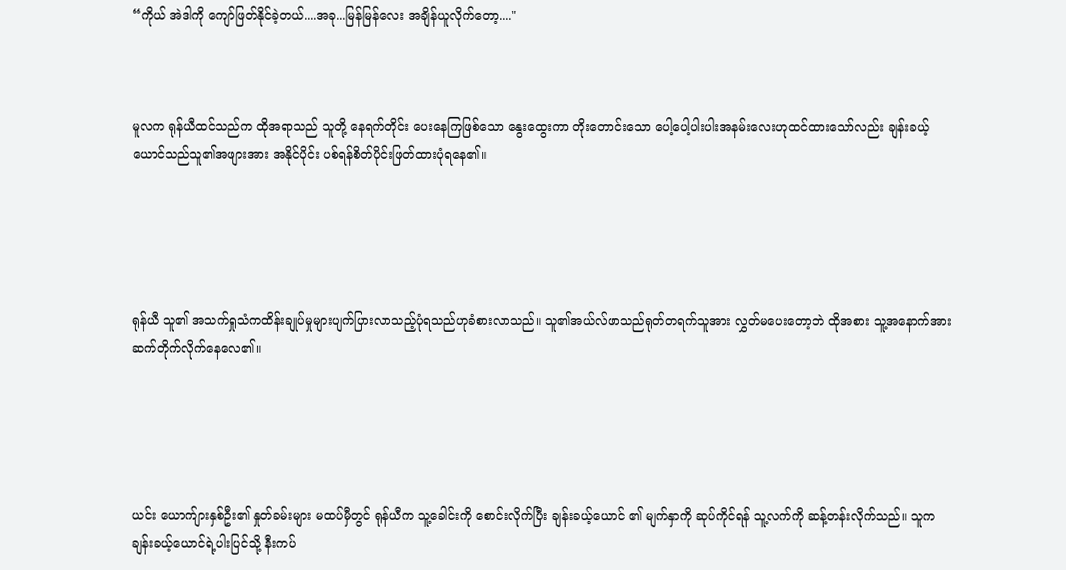“ကိုယ် အဲဒါကို ကျော်ဖြတ်နိုင်ခဲ့တယ်....အခု...မြန်မြန်လေး အချိန်ယူလိုက်တော့...."



မူလက ရုန်ယီထင်သည်က ထိုအရာသည် သူတို့ နေရက်တိုင်း ပေးနေကြ‌ဖြစ်သော နွေးထွေးကာ တိုးတောင်းသော ပေါ့ပေါ့ပါးပါးအနမ်းလေးဟုထင်ထားသော်လည်း ချန်းခယ့်ယောင်သည်သူ၏အဖျားအား အနိုင်ပိုင်း ပစ်ရန်စိတ်ပိုင်းဖြတ်ထားပုံရနေ၏။





ရုန်ယီ သူ၏ အသက်ရှုသံကထိန်းချုပ်မှုများပျက်ပြားလာသည့်ပုံရသည်ဟုခံစားလာသည်။ သူ၏အယ်လ်ဖာသည်ရုတ်တရက်သူအား လွှတ်မပေးတော့ဘဲ ထိုအစား သူ့အနောက်အား ဆက်တိုက်လိုက်နေလေ၏။





ယင်း ယောက်ျားနှစ်ဦး၏ နှုတ်ခမ်းများ မထပ်မှီတွင် ရုန်ယီက သူ့ခေါင်းကို စောင်းလိုက်ပြီး ချန်းခယ့်ယောင် ၏ မျက်နှာကို ဆုပ်ကိုင်ရန် သူ့လက်ကို ဆန့်တန်းလိုက်သည်။ သူက ချန်းခယ့်ယောင်ရဲ့ပါးပြင်သို့ နီးကပ်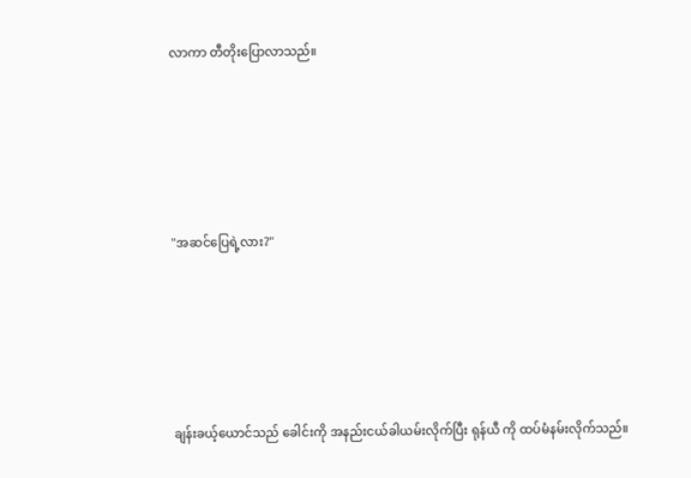လာကာ တီတိုးပြောလာသည်။





"အဆင်ပြေရဲ့လား?"





ချန်းခယ့်ယောင်သည် ခေါင်းကို အနည်းငယ်ခါယမ်းလိုက်ပြီး ရုန်ယီ ကို ထပ်မံနမ်းလိုက်သည်။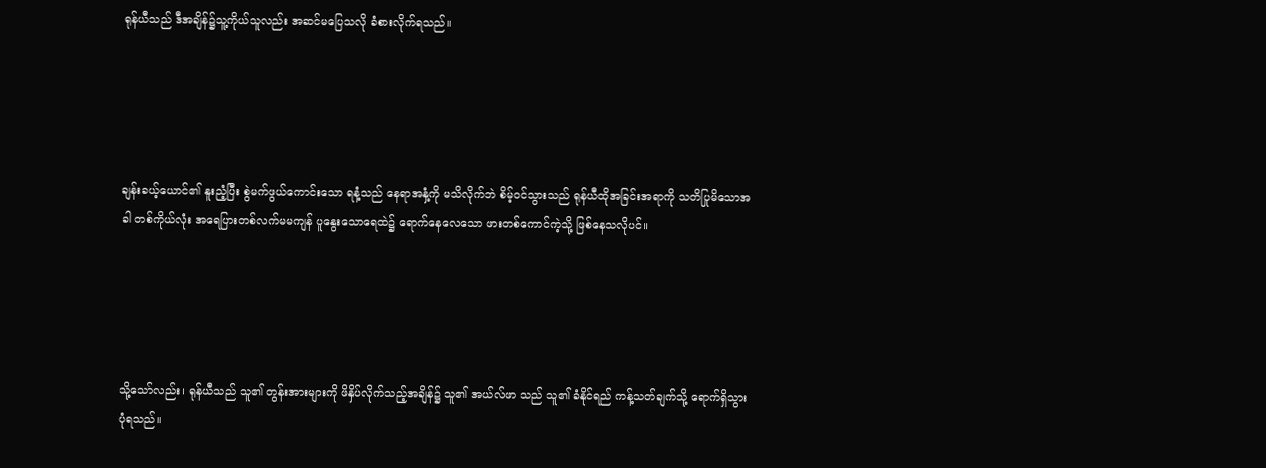ရုန်ယီသည် ဒီအချိန်၌သူ့ကိုယ်သူလည်း အဆင်မပြေသလို ခံစားလိုက်ရသည်။





ချန်းခယ့်ယောင်၏ နူးညံ့ပြီး စွဲမက်ဖွယ်ကောင်းသော ရနံ့သည် နေရာအနှံ့ကို မသိလိုက်ဘဲ စိမ့်ဝင်သွားသည် ရုန်ယီထိုအခြင်းအရာကို သတိပြုမိသောအခါ တစ်ကိုယ်လုံး အရေပြားတစ်လက်မမကျန် ပူနွေးသောရေထဲ၌ ရောက်နေလေသော ဖားတစ်ကောင်ကဲ့သို့ ဖြစ်နေသလိုပင်။





သို့သော်လည်း၊ ရုန်ယီသည် သူ၏ တွန်းအားများကို ဖိနှိပ်လိုက်သည့်အချိန်၌ သူ၏ အယ်လ်ဖာ သည် သူ၏ ခံနိုင်ရည် ကန့်သတ်ချက်သို့ ရောက်ရှိသွားပုံရသည်။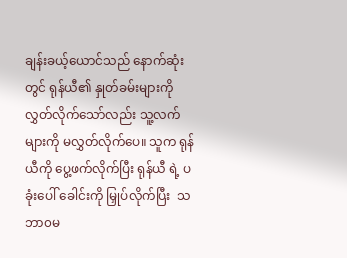ချန်းခယ့်ယောင်သည် နောက်ဆုံးတွင် ရုန်ယီ၏ နှုတ်ခမ်းများကို လွှတ်လိုက်သော်လည်း သူ့လက်များကို မလွှတ်လိုက်ပေ။ သူက ရုန်ယီကို ပွေ့ဖက်လိုက်ပြီး ရုန်ယီ ရဲ့ ပခုံးပေါ် ခေါင်းကို မြှုပ်လိုက်ပြီး  သဘာ၀မ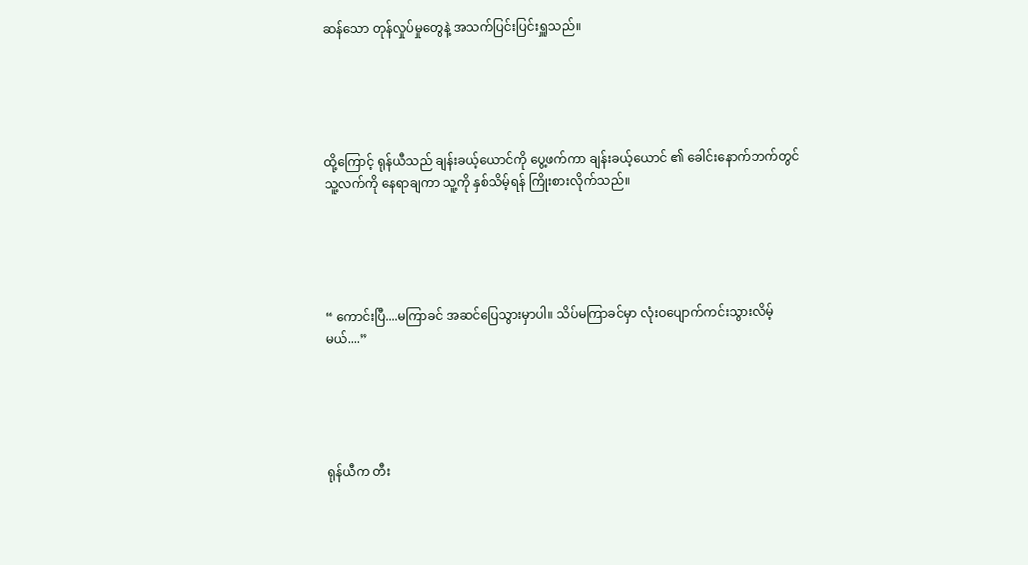ဆန်သော တုန်လှုပ်မှုတွေနဲ့ အသက်ပြင်းပြင်းရှူသည်။





ထို့ကြောင့် ရုန်ယီသည် ချန်းခယ့်ယောင်ကို ပွေ့ဖက်ကာ ချန်းခယ့်ယောင် ၏ ခေါင်းနောက်ဘက်တွင် သူ့လက်ကို နေရာချကာ သူ့ကို နှစ်သိမ့်ရန် ကြိုးစားလိုက်သည်။





“ ကောင်းပြီ....မကြာခင် အဆင်ပြေသွားမှာပါ။ သိပ်မကြာခင်မှာ လုံးဝပျောက်ကင်းသွားလိမ့်မယ်....”





ရုန်ယီက တီး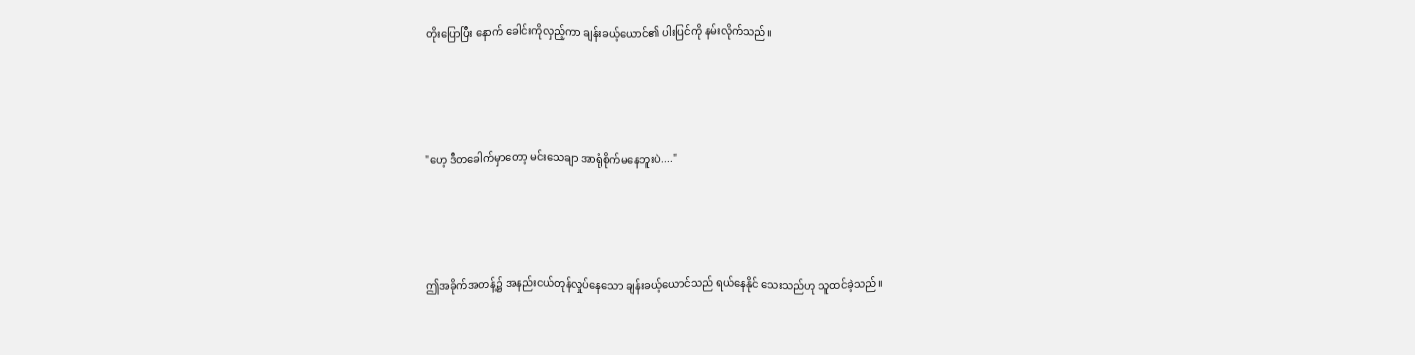တိုးပြောပြီး နောက် ခေါင်းကိုလှည့်ကာ ချန်းခယ့်ယောင်၏ ပါးပြင်ကို နမ်းလိုက်သည်။





"ဟေ့ ဒီတခေါက်မှာတော့ မင်းသေချာ အာရုံစိုက်မနေဘူးပဲ...."





ဤအခိုက်အတန့်၌ အနည်းငယ်တုန်လှုပ်နေသော ချန်းခယ့်ယောင်သည် ရယ်နေနိုင် သေးသည်ဟု သူထင်ခဲ့သည်။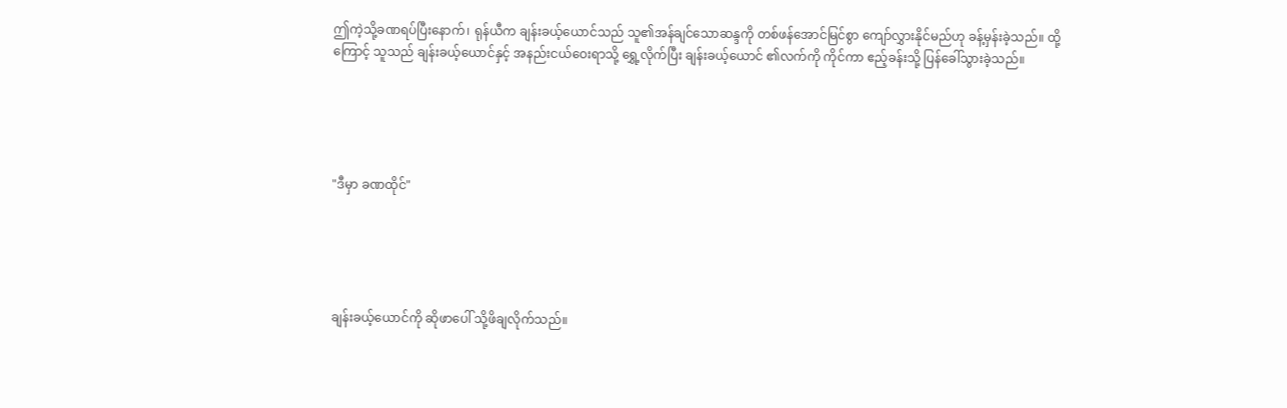ဤကဲ့သို့ခဏရပ်ပြီးနောက်၊ ရုန်ယီက ချန်းခယ့်ယောင်သည် သူ၏အန်ချင်သောဆန္ဒကို တစ်ဖန်အောင်မြင်စွာ ကျော်လွှားနိုင်မည်ဟု ခန့်မှန်းခဲ့သည်။ ထို့ကြောင့် သူသည် ချန်းခယ့်ယောင်နှင့် အနည်းငယ်ဝေးရာသို့ ရွှေ့လိုက်ပြီး ချန်းခယ့်ယောင် ၏လက်ကို ကိုင်ကာ ဧည့်ခန်းသို့ ပြန်ခေါ်သွားခဲ့သည်။





"ဒီမှာ ခဏထိုင်"





ချန်းခယ့်ယောင်ကို ဆိုဖာပေါ် သို့ဖိချလိုက်သည်။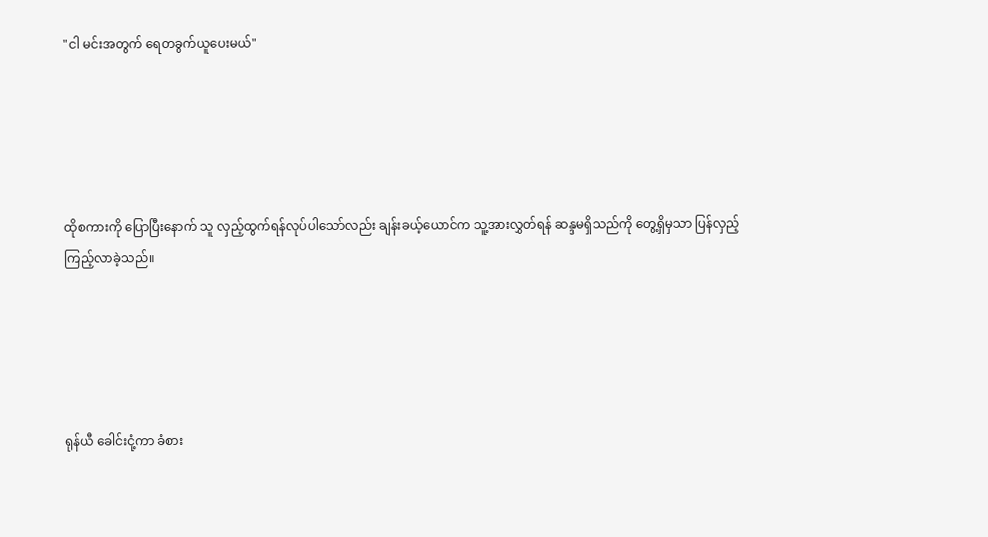"ငါ မင်းအတွက် ရေတခွက်ယူပေးမယ်"





ထိုစကားကို ပြောပြီးနောက် သူ လှည့်ထွက်ရန်လုပ်ပါသော်လည်း ချန်းခယ့်ယောင်က သူ့အားလွှတ်ရန် ဆန္ဒမရှိသည်ကို တွေ့ရှိမှသာ ပြန်လှည့်ကြည့်လာခဲ့သည်။





ရုန်ယီ ခေါင်းငုံ့ကာ ခံစား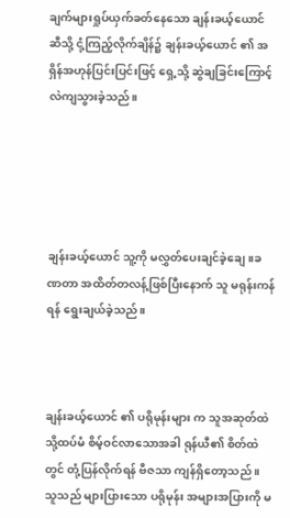ချက်များရှုပ်ယှက်ခတ်နေသော ချန်းခယ့်ယောင် ဆီသို့ ငုံ့ကြည့်လိုက်ချိန်၌ ချန်းခယ့်ယောင် ၏ အရှိန်အဟုန်ပြင်းပြင်းဖြင့် ရှေ့သို့ ဆွဲချခြင်းကြောင့် လဲကျသွားခဲ့သည်။





ချန်းခယ့်ယောင် သူ့ကို မလွှတ်ပေးချင်ခဲ့ချေ။ခဏတာ အထိတ်တလန့်ဖြစ်ပြီးနောက် သူ မရုန်းကန်ရန် ရွေးချယ်ခဲ့သည်။



ချန်းခယ့်ယောင် ၏ ပရိုမုန်းများ က သူအဆုတ်ထဲသို့ထပ်မံ စိမ့်ဝင်လာသောအခါ ရုန်ယီ၏ စိတ်ထဲတွင် တုံ့ပြန်လိုက်ရန် ဗီဇသာ ကျန်ရှိတော့သည် ။ သူသည် များပြားသော ပရိုမုန်း အများအပြားကို မ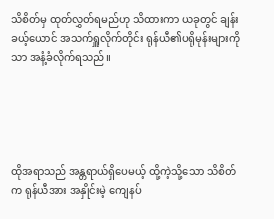သိစိတ်မှ ထုတ်လွှတ်ရမည်ဟု သိထားကာ ယခုတွင် ချန်းခယ့်ယောင် အသက်ရှူလိုက်တိုင်း ရုန်ယီ၏ပရိုမုန်းများကိုသာ အနံ့ခံလိုက်ရသည်။





ထိုအရာသည် အန္တရာယ်ရှိပေမယ့် ထို့ကဲ့သို့သော သိစိတ်က ရုန်ယီအား အနှိုင်းမဲ့ ကျေနပ်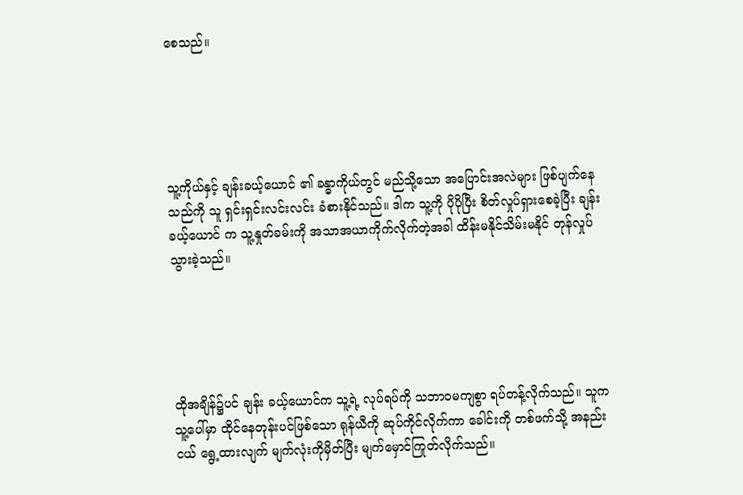စေသည်။





သူ့ကိုယ်နှင့် ချန်းခယ့်ယောင် ၏ ခန္ဓာကိုယ်တွင် မည်သို့သော အပြောင်းအလဲများ ဖြစ်ပျက်နေသည်ကို သူ ရှင်းရှင်းလင်းလင်း ခံစားနိုင်သည်။ ဒါက သူ့ကို ပိုပိုပြီး စိတ်လှုပ်ရှားစေခဲ့ပြီး ချန်းခယ့်ယောင် က သူ့နှုတ်ခမ်းကို အသာအယာကိုက်လိုက်တဲ့အခါ ထိန်းမနိုင်သိမ်းမနိုင် တုန်လှုပ်သွားခဲ့သည်။





ထိုအချိန်၌ပင် ချန်း ခယ့်ယောင်က သူ့ရဲ့ လုပ်ရပ်ကို သဘာဝမကျစွာ ရပ်တန့်လိုက်သည်။ သူက သူ့ပေါ်မှာ ထိုင်နေတုန်းပင်ဖြစ်သော ရုန်ယီကို ဆုပ်ကိုင်လိုက်ကာ ခေါင်းကို တစ်ဖက်သို့ အနည်းငယ် ရွေ့ထားလျက် မျက်လုံးကိုမှိတ်ပြီး မျက်မှောင်ကြုတ်လိုက်သည်။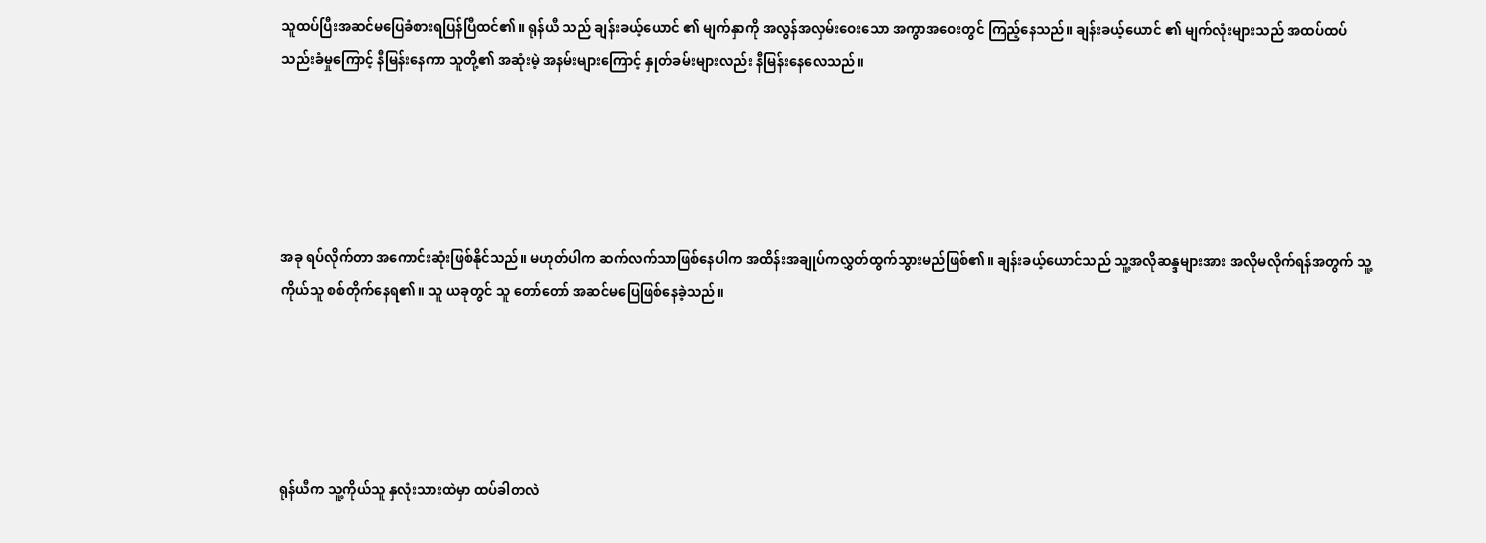သူထပ်ပြီးအဆင်မပြေခံစားရပြန်ပြီထင်၏။ ရုန်ယီ သည် ချန်းခယ့်ယောင် ၏ မျက်နှာကို အလွန်အလှမ်းဝေးသော အကွာအဝေးတွင် ကြည့်နေသည်။ ချန်းခယ့်ယောင် ၏ မျက်လုံးများသည် အထပ်ထပ် သည်းခံမှုကြောင့် နီမြန်းနေကာ သူတို့၏ အဆုံးမဲ့ အနမ်းများကြောင့် နှုတ်ခမ်းများလည်း နီမြန်းနေလေသည်။





အခု ရပ်လိုက်တာ အကောင်းဆုံးဖြစ်နိုင်သည်။ မဟုတ်ပါက ဆက်လက်သာဖြစ်နေပါက အထိန်းအချုပ်ကလွှတ်ထွက်သွားမည်ဖြစ်၏။ ချန်းခယ့်ယောင်သည် သူ့အလိုဆန္ဒများအား အလိုမလိုက်ရန်အတွက် သူ့ကိုယ်သူ စစ်တိုက်နေရ၏။ သူ ယခုတွင် သူ တော်တော် အဆင်မပြေဖြစ်နေခဲ့သည်။





ရုန်ယီက သူ့ကိုယ်သူ နှလုံးသားထဲမှာ ထပ်ခါတလဲ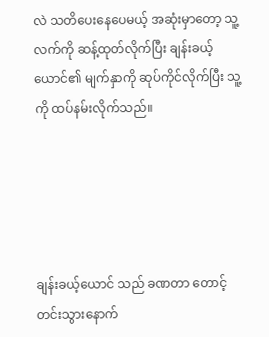လဲ သတိပေးနေပေမယ့် အဆုံးမှာတော့ သူ့လက်ကို ဆန့်ထုတ်လိုက်ပြီး ချန်းခယ့်ယောင်၏ မျက်နှာကို ဆုပ်ကိုင်လိုက်ပြီး သူ့ကို ထပ်နမ်းလိုက်သည်။





ချန်းခယ့်ယောင် သည် ခဏတာ တောင့်တင်းသွားနောက်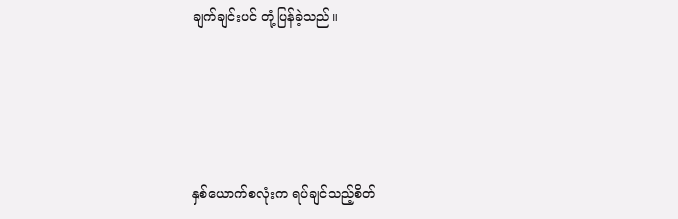ချက်ချင်းပင် တုံ့ပြန်ခဲ့သည်။





နှစ်ယောက်စလုံးက ရပ်ချင်သည့်စိတ်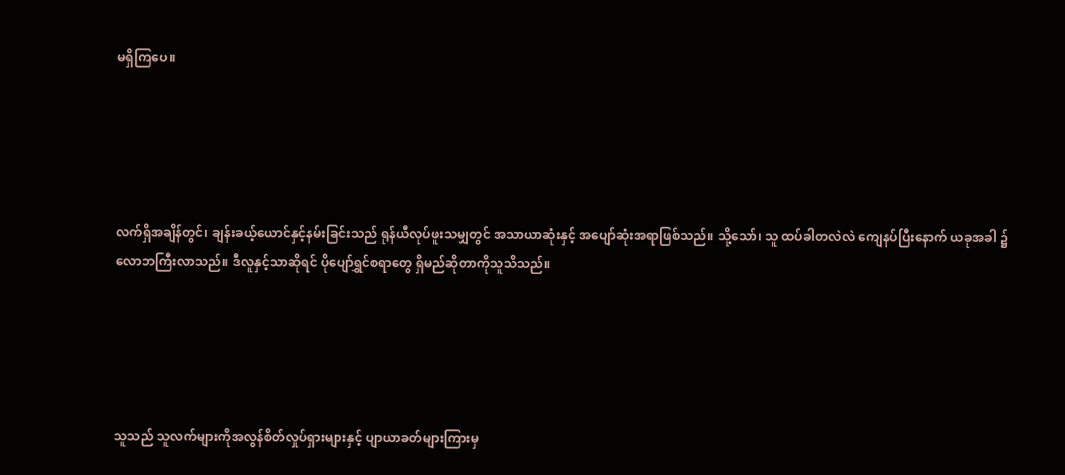မရှိကြပေ။





လက်ရှိအချိန်တွင်၊ ချန်းခယ့်ယောင်နှင့်နမ်းခြင်းသည် ရုန်ယီလုပ်ဖူးသမျှတွင် အသာယာဆုံးနှင့် အပျော်ဆုံးအရာဖြစ်သည်။ သို့သော်၊ သူ ထပ်ခါတလဲလဲ ကျေနပ်ပြီးနောက် ယခုအခါ ၌လောဘကြီးလာသည်။ ဒီလူနှင့်သာဆိုရင် ပိုပျော်ရွှင်စရာတွေ ရှိမည်ဆိုတာကိုသူသိသည်။





သူသည် သူလက်များကိုအလွန်စိတ်လှုပ်ရှားများနှင့် ပျာယာခတ်များကြားမှ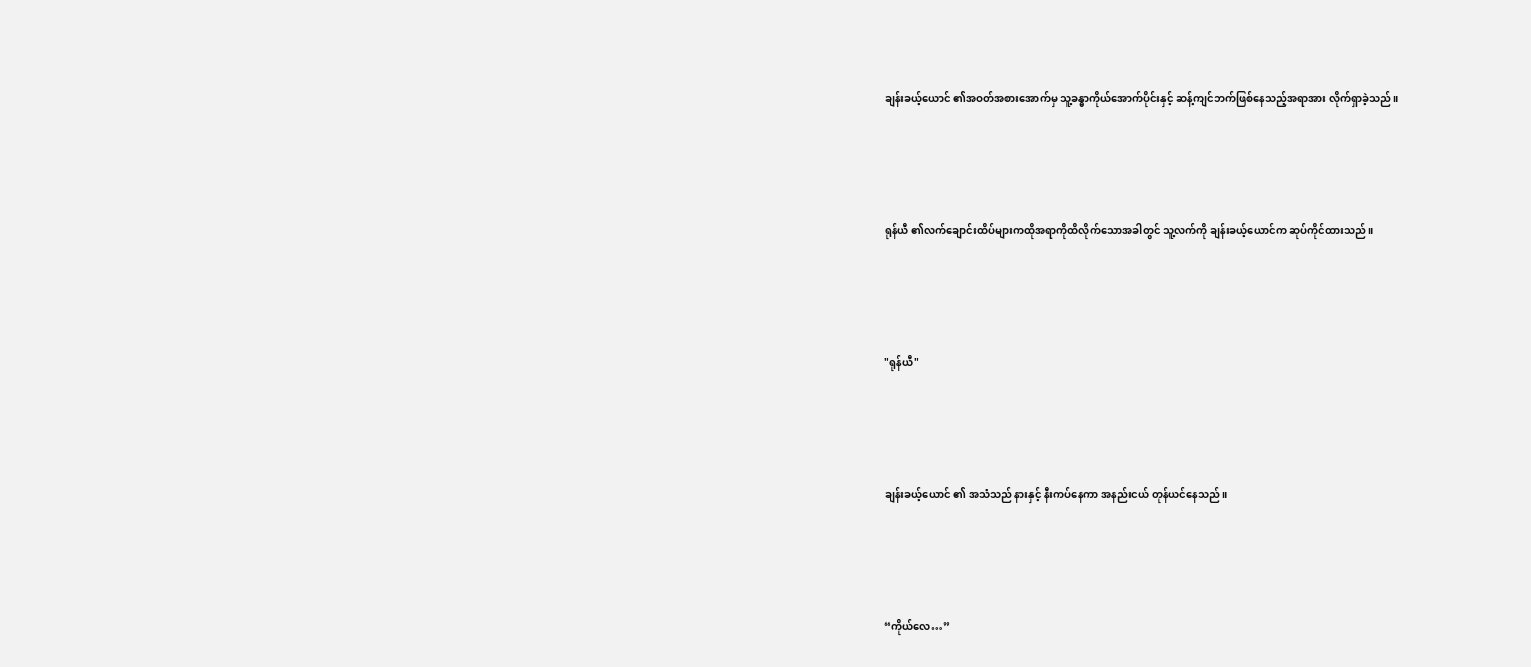ချန်းခယ့်ယောင် ၏အဝတ်အစားအောက်မှ သူ့ခန္ဓာကိုယ်အောက်ပိုင်းနှင့် ဆန့်ကျင်ဘက်ဖြစ်နေသည့်အရာအား လိုက်ရှာခဲ့သည်။





ရုန်ယီ ၏လက်ချောင်းထိပ်များကထိုအရာကိုထိလိုက်သောအခါတွင် သူ့လက်ကို ချန်းခယ့်ယောင်က ဆုပ်ကိုင်ထားသည်။





"ရုန်ယီ"





ချန်းခယ့်ယောင် ၏ အသံသည် နားနှင့် နီးကပ်နေကာ အနည်းငယ် တုန်ယင်နေသည်။





“ကိုယ်လေ…”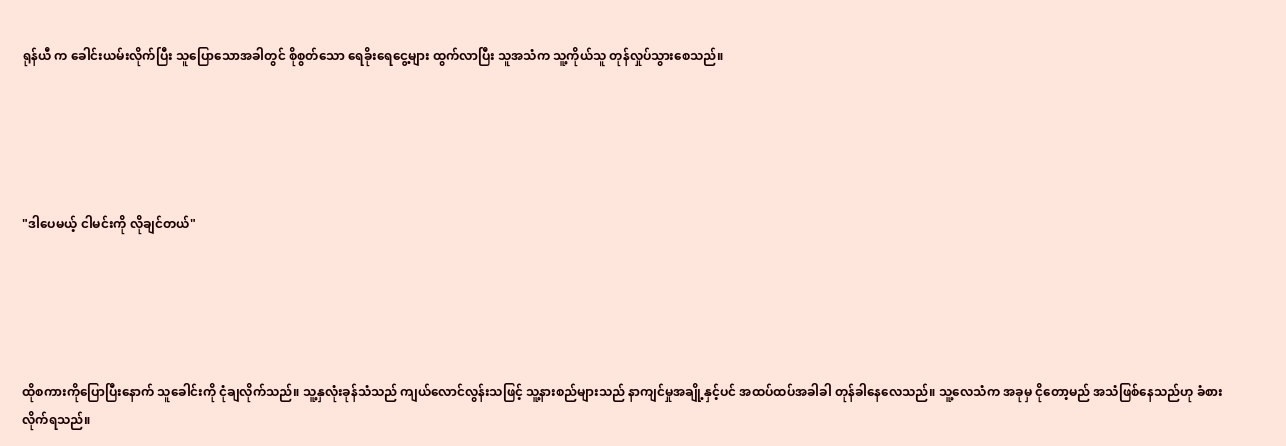ရုန်ယီ က ခေါင်းယမ်းလိုက်ပြီး သူပြောသောအခါတွင် စိုစွတ်သော ရေခိုးရေငွေ့များ ထွက်လာပြီး သူအသံက သူ့ကိုယ်သူ တုန်လှုပ်သွားစေသည်။





"ဒါပေမယ့် ငါမင်းကို လိုချင်တယ်"





ထိုစကားကိုပြောပြီးနောက် သူခေါင်းကို ငုံချလိုက်သည်။ သူ့နှလုံးခုန်သံသည် ကျယ်လောင်လွန်းသဖြင့် သူ့နားစည်များသည် နာကျင်မှုအချို့နှင့်ပင် အထပ်ထပ်အခါခါ တုန်ခါနေလေသည်။ သူ့လေသံက အခုမှ ငိုတော့မည် အသံဖြစ်နေသည်ဟု ခံစားလိုက်ရသည်။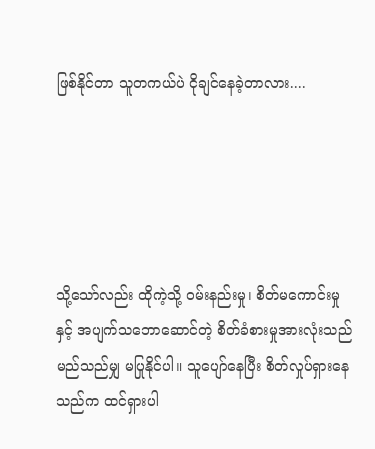ဖြစ်နိုင်တာ သူတကယ်ပဲ ငိုချင်နေခဲ့တာလား....





သို့သော်လည်း ထိုကဲ့သို့ ဝမ်းနည်းမှု၊ စိတ်မကောင်းမှုနှင့် အပျက်သဘောဆောင်တဲ့ စိတ်ခံစားမှုအားလုံးသည် မည်သည်မျှ မပြုနိုင်ပါ။ သူပျော်နေပြီး စိတ်လှုပ်ရှားနေသည်က ထင်ရှားပါ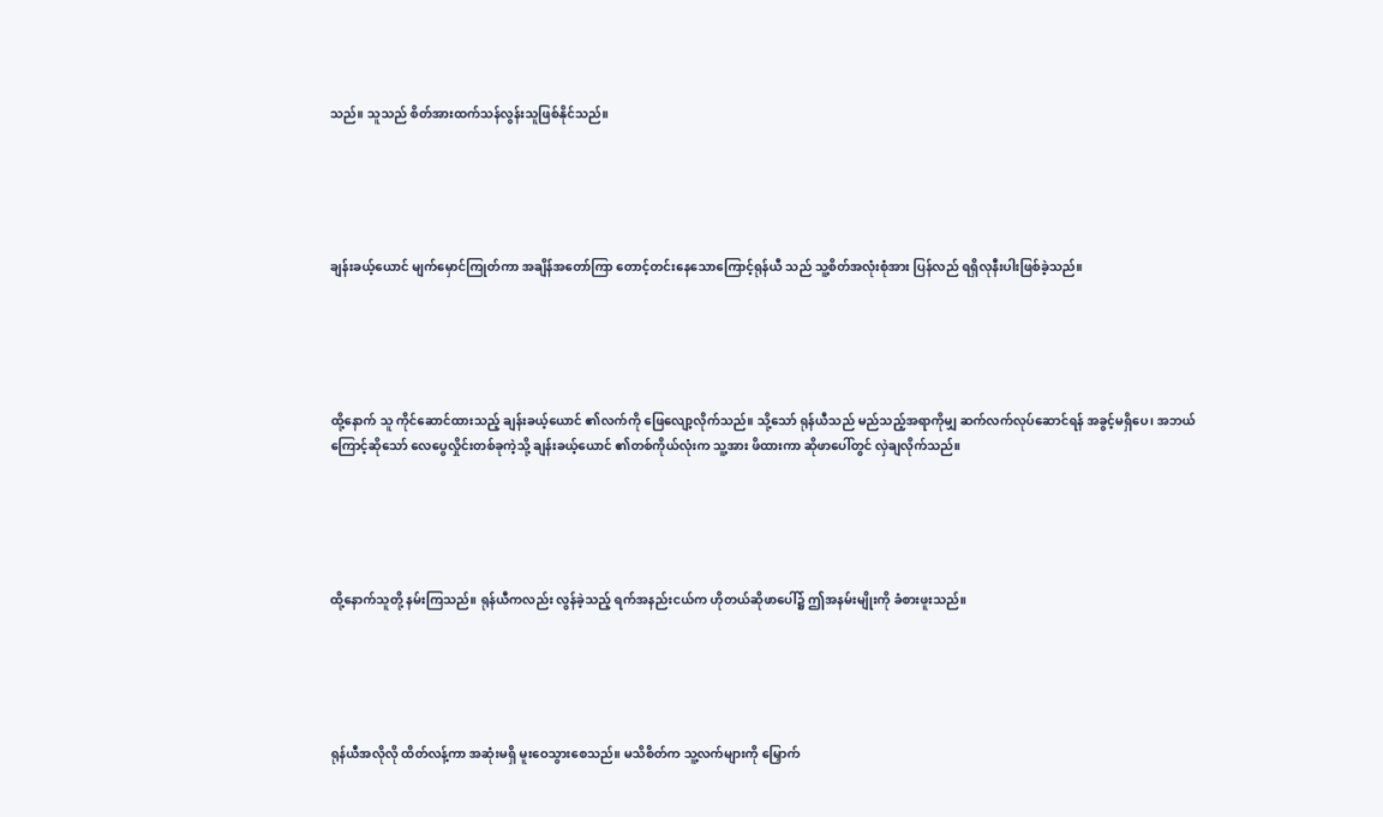သည်။ သူသည် စိတ်အားထက်သန်လွန်းသူဖြစ်နိုင်သည်။





ချန်းခယ့်ယောင် မျက်မှောင်ကြုတ်ကာ အချိန်အတော်ကြာ တောင့်တင်းနေသောကြောင့်ရုန်ယီ သည် သူ့စိတ်အလုံးစုံအား ပြန်လည် ရရှိလုနီးပါးဖြစ်ခဲ့သည်။





ထို့နောက် သူ ကိုင်ဆောင်ထားသည့် ချန်းခယ့်ယောင် ၏လက်ကို ဖြေလျော့လိုက်သည်။ သို့သော် ရုန်ယီသည် မည်သည့်အရာကိုမျှ ဆက်လက်လုပ်ဆောင်ရန် အခွင့်မရှိပေ၊ အဘယ်ကြောင့်ဆိုသော် လေပွေလှိုင်းတစ်ခုကဲ့သို့ ချန်းခယ့်ယောင် ၏တစ်ကိုယ်လုံးက သူ့အား ဖိထားကာ ဆိုဖာပေါ်တွင် လှဲချလိုက်သည်။





ထို့နောက်သူတို့ နမ်းကြသည်။ ရုန်ယီကလည်း လွန်ခဲ့သည့် ရက်အနည်းငယ်က ဟိုတယ်ဆိုဖာပေါ်၌ ဤအနမ်းမျိုးကို ခံစားဖူးသည်။





ရုန်ယီအလိုလို ထိတ်လန့်ကာ အဆုံးမရှိ မူးဝေသွားစေသည်။ မသိစိတ်က သူ့လက်များကို မြှောက်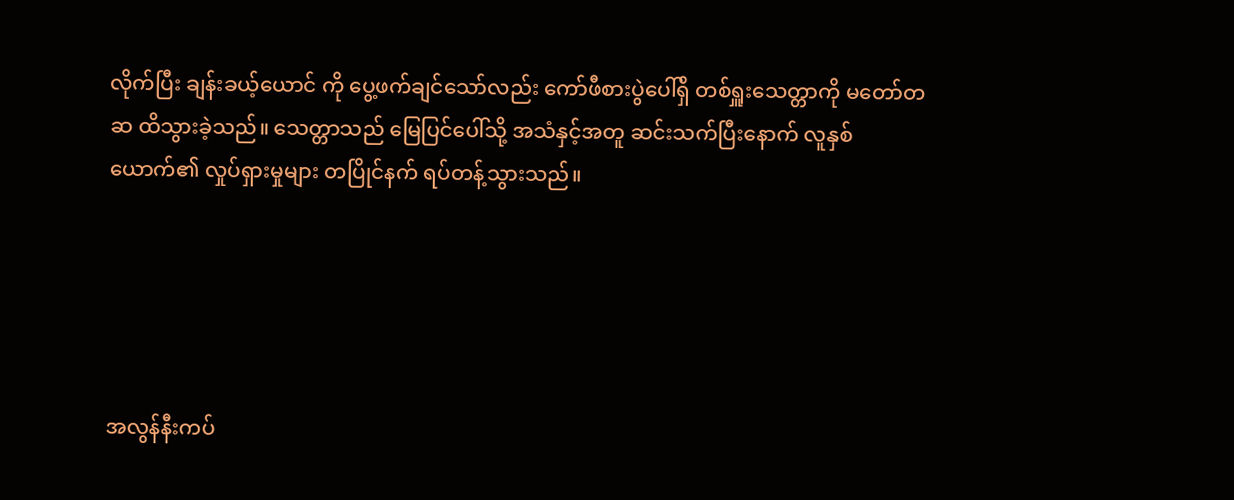လိုက်ပြီး ချန်းခယ့်ယောင် ကို ပွေ့ဖက်ချင်သော်လည်း ကော်ဖီစားပွဲပေါ်ရှိ တစ်ရှူးသေတ္တာကို မတော်တဆ ထိသွားခဲ့သည်။ သေတ္တာသည် မြေပြင်ပေါ်သို့ အသံနှင့်အတူ ဆင်းသက်ပြီးနောက် လူနှစ်ယောက်၏ လှုပ်ရှားမှုများ တပြိုင်နက် ရပ်တန့်သွားသည်။





အလွန်နီးကပ်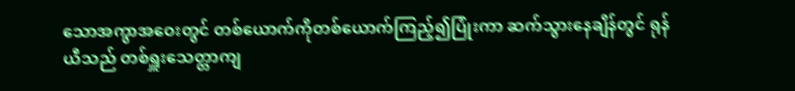သောအကွာအဝေးတွင် တစ်ယောက်ကိုတစ်ယောက်ကြည့်၍ပြုံးကာ ဆက်သွားနေချိန်တွင် ရုန်ယီသည် တစ်ရှူးသေတ္တာကျ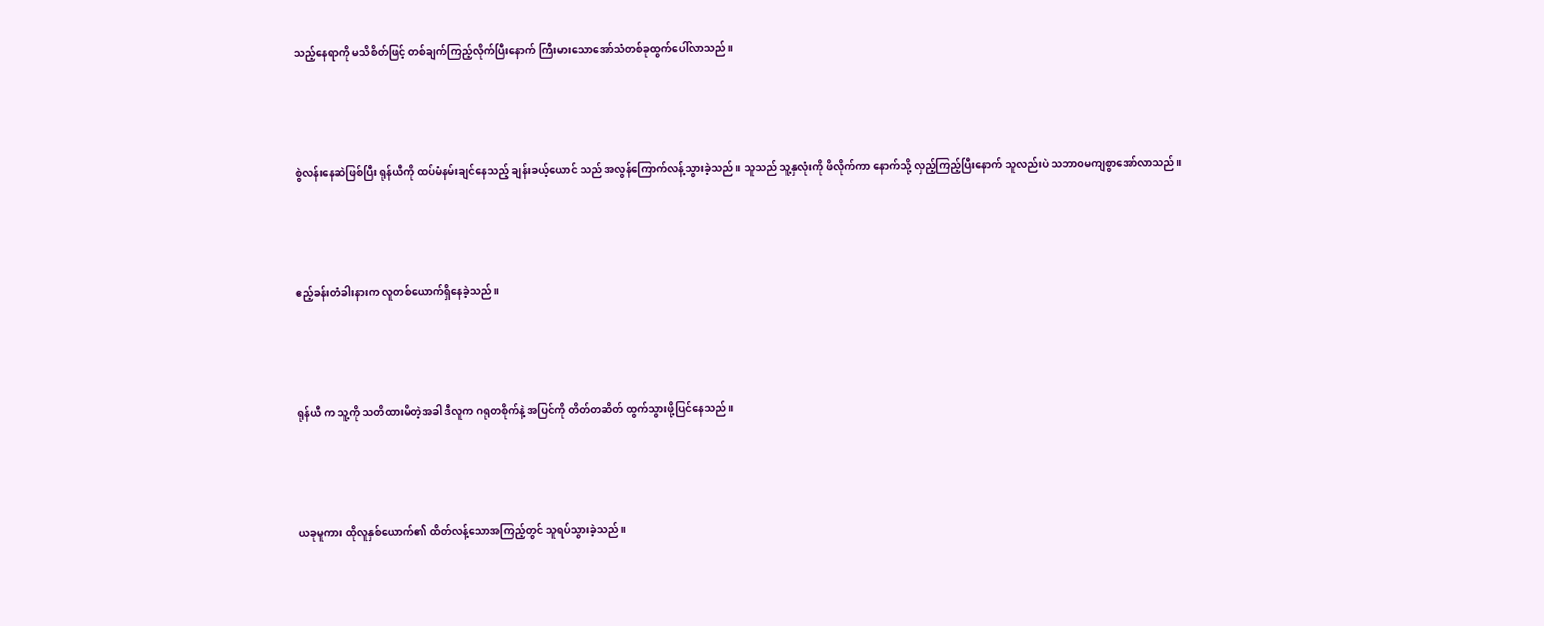သည့်နေရာကို မသိစိတ်ဖြင့် တစ်ချက်ကြည့်လိုက်ပြီးနောက် ကြီးမားသောအော်သံတစ်ခုထွက်ပေါ်လာသည်။





စွဲလန်းနေဆဲဖြစ်ပြီး ရုန်ယီကို ထပ်မံနမ်းချင်နေသည့် ချန်းခယ့်ယောင် သည် အလွန်ကြောက်လန့်သွားခဲ့သည်။ သူသည် သူ့နှလုံးကို ဖိလိုက်ကာ နောက်သို့ လှည့်ကြည့်ပြီးနောက် သူလည်းပဲ သဘာ၀မကျစွာအော်လာသည်။





ဧည့်ခန်းတံခါးနားက လူတစ်ယောက်ရှိနေခဲ့သည်။





ရုန်ယီ က သူ့ကို သတိထားမိတဲ့အခါ ဒီလူက ဂရုတစိုက်နဲ့ အပြင်ကို တိတ်တဆိတ် ထွက်သွားဖို့ပြင်နေသည်။





ယခုမူကား ထိုလူနှစ်ယောက်၏ ထိတ်လန့်သောအကြည့်တွင် သူရပ်သွားခဲ့သည်။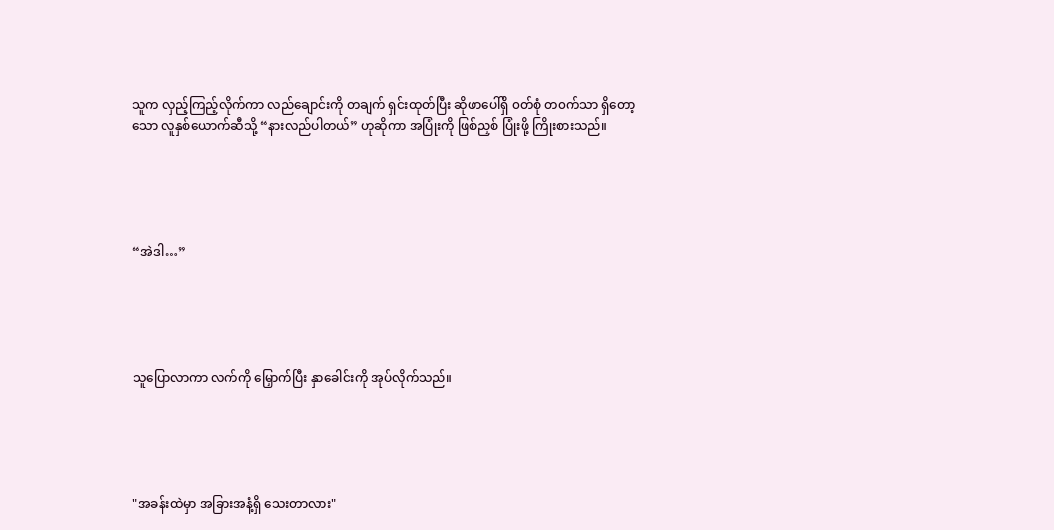သူက လှည့်ကြည့်လိုက်ကာ လည်ချောင်းကို တချက် ရှင်းထုတ်ပြီး ဆိုဖာပေါ်ရှိ ၀တ်စုံ တ၀က်သာ ရှိတော့သော လူနှစ်ယောက်ဆီသို့ “နားလည်ပါတယ်” ဟုဆိုကာ အပြုံးကို ဖြစ်ညှစ် ပြုံးဖို့ ကြိုးစားသည်။





“အဲဒါ…”





သူပြောလာကာ လက်ကို မြှောက်ပြီး နှာခေါင်းကို အုပ်လိုက်သည်။





"အခန်းထဲမှာ အခြားအနံ့ရှိ သေးတာလား"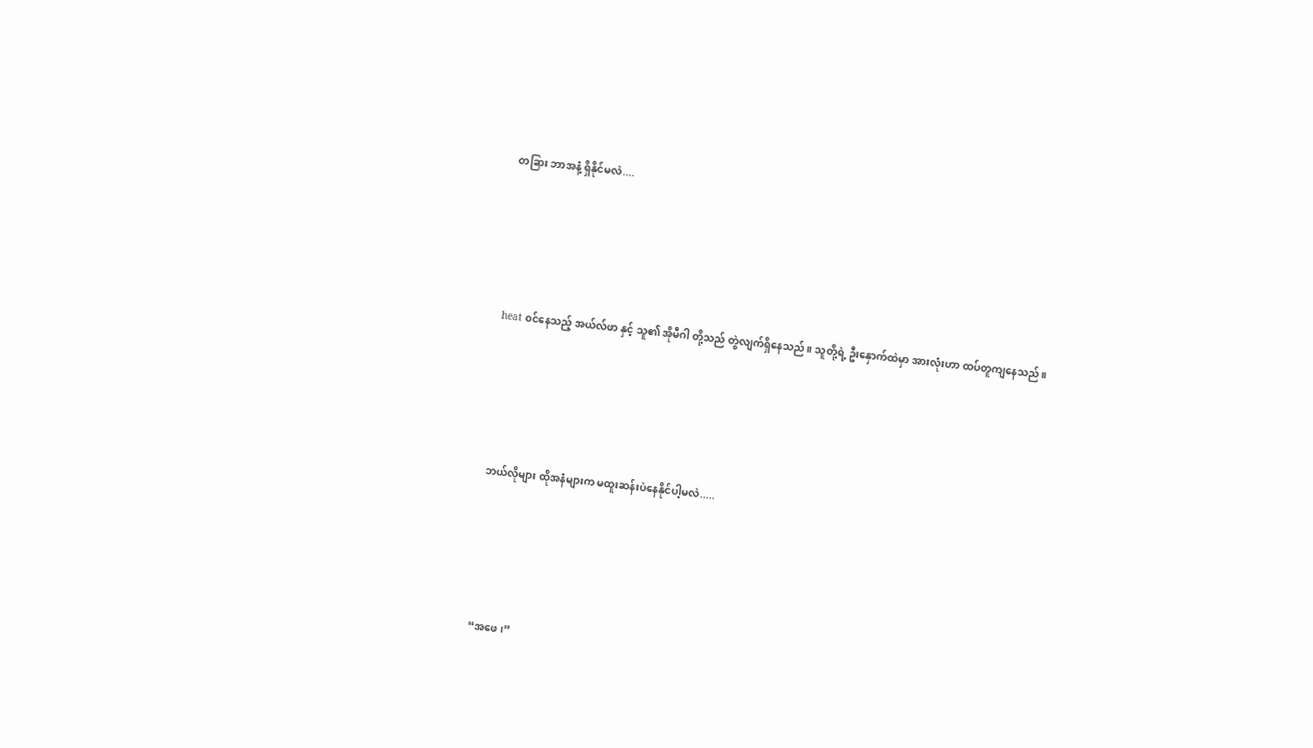တခြား ဘာအနံ့ ရှိနိုင်မလဲ....





heat ၀င်နေသည့် အယ်လ်ဖာ နှင့် သူ၏ အိုမီဂါ တို့သည် တွဲလျက်ရှိနေသည်။ သူတို့ရဲ့ ဦးနှောက်ထဲမှာ အားလုံးဟာ ထပ်တူကျနေသည်။





ဘယ်လိုများ ထိုအနံများက မထူးဆန်းပဲနေနိုင်ပါ့မလဲ.....





“အဖေ၊”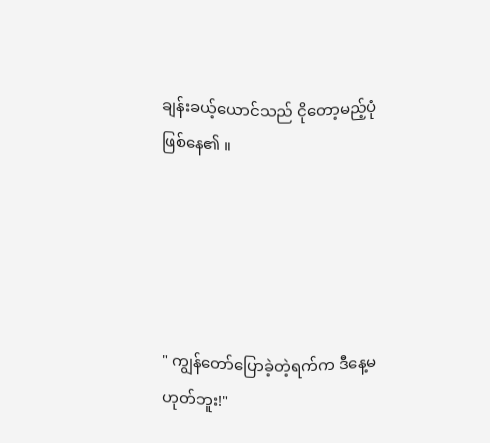ချန်းခယ့်ယောင်သည် ငိုတော့မည့်ပုံဖြစ်နေ၏ ။





" ကျွန်တော်ပြောခဲ့တဲ့ရက်က ဒီနေ့မဟုတ်ဘူး!"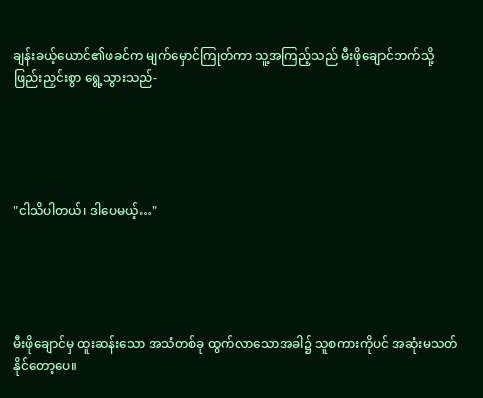ချန်းခယ့်ယောင်၏ဖခင်က မျက်မှောင်ကြုတ်ကာ သူ့အကြည့်သည် မီးဖိုချောင်ဘက်သို့ ဖြည်းညှင်းစွာ ရွေ့သွားသည်-





"ငါသိပါတယ်၊ ဒါပေမယ့်…"





မီးဖိုချောင်မှ ထူးဆန်းသော အသံတစ်ခု ထွက်လာသောအခါ၌ သူစကားကိုပင် အဆုံးမသတ်နိုင်တော့ပေ။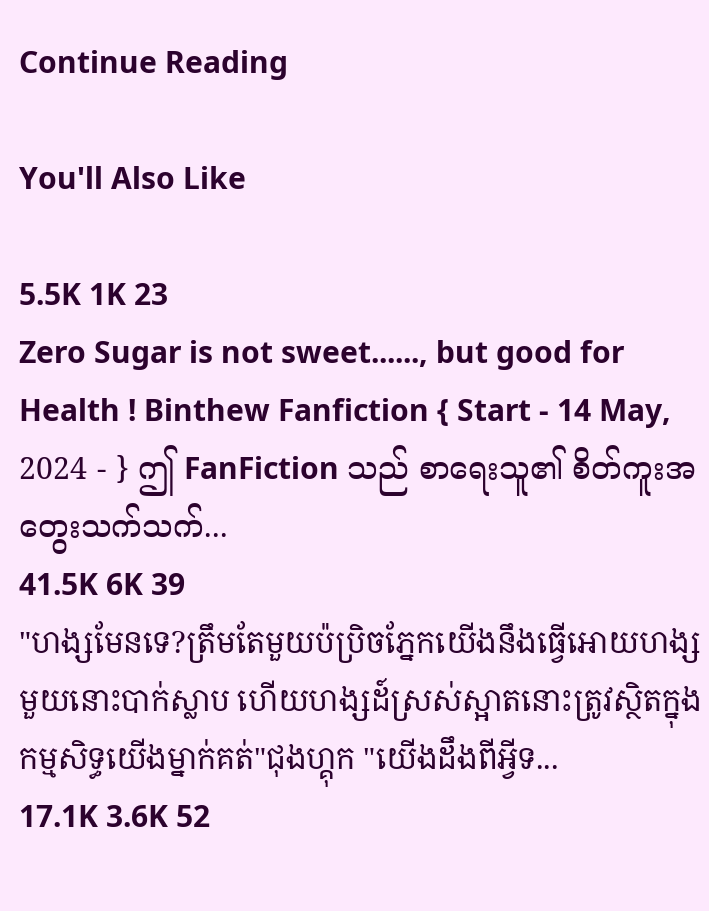Continue Reading

You'll Also Like

5.5K 1K 23
Zero Sugar is not sweet......, but good for Health ! Binthew Fanfiction { Start - 14 May, 2024 - } ဤ FanFiction သည် စာရေးသူ၏ စိတ်ကူးအတွေးသက်သက်...
41.5K 6K 39
"ហង្សមែនទេ?ត្រឹមតែមួយប៉ប្រិចភ្នែកយើងនឹងធ្វើអោយហង្សមួយនោះបាក់ស្លាប ហើយហង្សដ៍ស្រស់ស្អាតនោះត្រូវស្ថិតក្នុងកម្មសិទ្ធយើងម្នាក់គត់"ជុងហ្គុក "យើងដឹងពីអ្វីទ...
17.1K 3.6K 52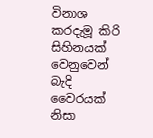විනාශ කරදැමූ කිරි සිහිනයක් වෙනුවෙන් බැදි වෛරයක් නිසා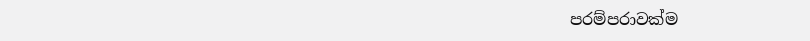පරම්පරාවක්ම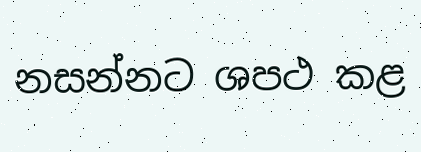නසන්නට ශපථ කළ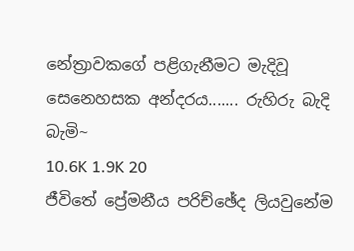නේත්‍රාවකගේ පළිගැනීමට මැදිවූ සෙනෙහසක අන්දරය....... රුහිරු බැදි බැමි~
10.6K 1.9K 20
ජීවිතේ ප්‍රේමනීය පරිච්ඡේද ලියවුනේම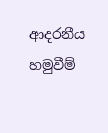ආදරනීය හමුවීම්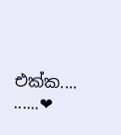එක්ක.... ......❤